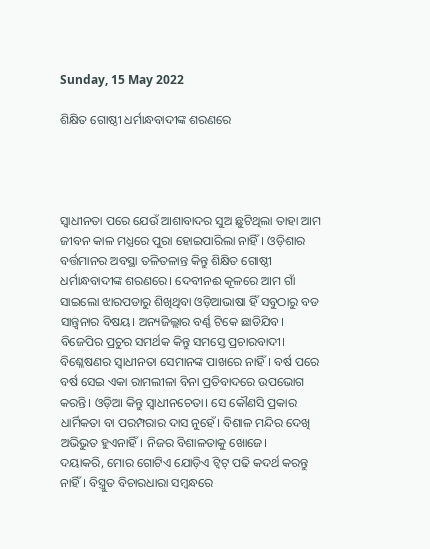Sunday, 15 May 2022

ଶିକ୍ଷିତ ଗୋଷ୍ଠୀ ଧର୍ମାନ୍ଧବାଦୀଙ୍କ ଶରଣରେ




ସ୍ୱାଧୀନତା ପରେ ଯେଉଁ ଆଶାବାଦର ସୁଅ ଛୁଟିଥିଲା ତାହା ଆମ ଜୀବନ କାଳ ମଧ୍ଯରେ ପୁରା ହୋଇପାରିଲା ନାହିଁ। ଓଡ଼ିଶାର ବର୍ତ୍ତମାନର ଅବସ୍ଥା ତଳିତଳାନ୍ତ କିନ୍ତୁ ଶିକ୍ଷିତ ଗୋଷ୍ଠୀ ଧର୍ମାନ୍ଧବାଦୀଙ୍କ ଶରଣରେ। ଦେବୀନଈ କୂଳରେ ଆମ ଗାଁ ସାଇଲୋ ଝାରପଡାରୁ ଶିଖିଥିବା ଓଡ଼ିଆଭାଷା ହିଁ ସବୁଠାରୁ ବଡ ସାନ୍ତ୍ବନାର ବିଷୟ। ଅନ୍ୟଜିଲ୍ଲାର ବର୍ଣ୍ଣ ଟିକେ ଛାଡିଯିବ।
ବିଜେପିର ପ୍ରଚୁର ସମର୍ଥକ କିନ୍ତୁ ସମସ୍ତେ ପ୍ରଚାରବାଦୀ। ବିଶ୍ଳେଷଣର ସ୍ୱାଧୀନତା ସେମାନଙ୍କ ପାଖରେ ନାହିଁ। ବର୍ଷ ପରେ ବର୍ଷ ସେଇ ଏକା ରାମଲୀଳା ବିନା ପ୍ରତିବାଦରେ ଉପଭୋଗ କରନ୍ତି। ଓଡ଼ିଆ କିନ୍ତୁ ସ୍ୱାଧୀନଚେତା। ସେ କୌଣସି ପ୍ରକାର ଧାର୍ମିକତା ବା ପରମ୍ପରାର ଦାସ ନୁହେଁ। ବିଶାଳ ମନ୍ଦିର ଦେଖି ଅଭିଭୁତ ହୁଏନାହିଁ। ନିଜର ବିଶାଳତାକୁ ଖୋଜେ।
ଦୟାକରି, ମୋର ଗୋଟିଏ ଯୋଡ଼ିଏ ଟ୍ୱିଟ୍ ପଢି କଦର୍ଥ କରନ୍ତୁ ନାହିଁ। ବିସ୍ତ୍ରୁତ ବିଚାରଧାରା ସମ୍ବନ୍ଧରେ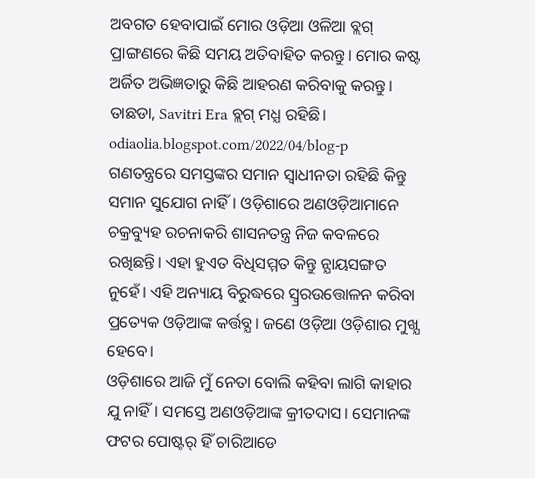ଅବଗତ ହେବାପାଇଁ ମୋର ଓଡ଼ିଆ ଓଳିଆ ବ୍ଲଗ୍ ପ୍ରାଙ୍ଗଣରେ କିଛି ସମୟ ଅତିବାହିତ କରନ୍ତୁ। ମୋର କଷ୍ଟ ଅର୍ଜିତ ଅଭିଜ୍ଞତାରୁ କିଛି ଆହରଣ କରିବାକୁ କରନ୍ତୁ। ତାଛଡା, Savitri Era ବ୍ଲଗ୍ ମଧ୍ଯ ରହିଛି। odiaolia.blogspot.com/2022/04/blog-p
ଗଣତନ୍ତ୍ରରେ ସମସ୍ତଙ୍କର ସମାନ ସ୍ୱାଧୀନତା ରହିଛି କିନ୍ତୁ ସମାନ ସୁଯୋଗ ନାହିଁ। ଓଡ଼ିଶାରେ ଅଣଓଡ଼ିଆମାନେ ଚକ୍ରବ୍ୟୁହ ରଚନାକରି ଶାସନତନ୍ତ୍ର ନିଜ କବଳରେ ରଖିଛନ୍ତି। ଏହା ହୁଏତ ବିଧିସମ୍ମତ କିନ୍ତୁ ନ୍ଯାୟସଙ୍ଗତ ନୁହେଁ। ଏହି ଅନ୍ୟାୟ ବିରୁଦ୍ଧରେ ସ୍ୱ୍ରରଉତ୍ତୋଳନ କରିବା ପ୍ରତ୍ୟେକ ଓଡ଼ିଆଙ୍କ କର୍ତ୍ତବ୍ଯ। ଜଣେ ଓଡ଼ିଆ ଓଡ଼ିଶାର ମୁଖ୍ଯ ହେବେ।
ଓଡ଼ିଶାରେ ଆଜି ମୁଁ ନେତା ବୋଲି କହିବା ଲାଗି କାହାର ଯୁ ନାହିଁ। ସମସ୍ତେ ଅଣଓଡ଼ିଆଙ୍କ କ୍ରୀତଦାସ। ସେମାନଙ୍କ ଫଟର ପୋଷ୍ଟର୍ ହିଁ ଚାରିଆଡେ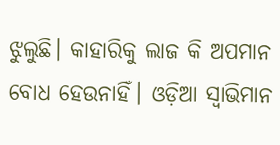ଝୁଲୁଛି। କାହାରିକୁ ଲାଜ କି ଅପମାନ ବୋଧ ହେଉନାହିଁ। ଓଡ଼ିଆ ସ୍ୱାଭିମାନ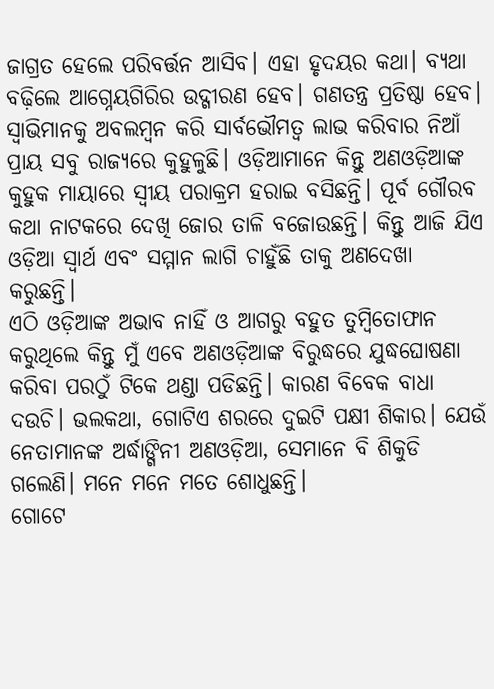ଜାଗ୍ରତ ହେଲେ ପରିବର୍ତ୍ତନ ଆସିବ। ଏହା ହୃଦୟର କଥା। ବ୍ଯଥା ବଢ଼ିଲେ ଆଗ୍ନେୟଗିରିର ଉଦ୍ଗୀରଣ ହେବ। ଗଣତନ୍ତ୍ର ପ୍ରତିଷ୍ଠା ହେବ।
ସ୍ୱାଭିମାନକୁ ଅବଲମ୍ବନ କରି ସାର୍ବଭୌମତ୍ୱ ଲାଭ କରିବାର ନିଆଁ ପ୍ରାୟ ସବୁ ରାଜ୍ୟରେ କୁହୁଳୁଛି। ଓଡ଼ିଆମାନେ କିନ୍ତୁ ଅଣଓଡ଼ିଆଙ୍କ କୁହୁକ ମାୟାରେ ସ୍ୱୀୟ ପରାକ୍ରମ ହରାଇ ବସିଛନ୍ତି। ପୂର୍ବ ଗୌରବ କଥା ନାଟକରେ ଦେଖି ଜୋର ତାଳି ବଜୋଉଛନ୍ତି। କିନ୍ତୁ ଆଜି ଯିଏ ଓଡ଼ିଆ ସ୍ୱାର୍ଥ ଏବଂ ସମ୍ମାନ ଲାଗି ଚାହୁଁଛି ତାକୁ ଅଣଦେଖା କରୁଛନ୍ତି।
ଏଠି ଓଡ଼ିଆଙ୍କ ଅଭାବ ନାହିଁ ଓ ଆଗରୁ ବହୁତ ତୁମ୍ବିତୋଫାନ କରୁଥିଲେ କିନ୍ତୁ ମୁଁ ଏବେ ଅଣଓଡ଼ିଆଙ୍କ ବିରୁଦ୍ଧରେ ଯୁଦ୍ଧଘୋଷଣା କରିବା ପରଠୁଁ ଟିକେ ଥଣ୍ଡା ପଡିଛନ୍ତି। କାରଣ ବିବେକ ବାଧା ଦଉଚି। ଭଲକଥା, ଗୋଟିଏ ଶରରେ ଦୁଇଟି ପକ୍ଷୀ ଶିକାର। ଯେଉଁ ନେତାମାନଙ୍କ ଅର୍ଦ୍ଧାଙ୍ଗିନୀ ଅଣଓଡ଼ିଆ, ସେମାନେ ବି ଶିକୁଡି ଗଲେଣି। ମନେ ମନେ ମତେ ଶୋଧୁଛନ୍ତି।
ଗୋଟେ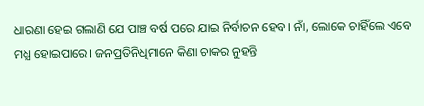ଧାରଣା ହେଇ ଗଲାଣି ଯେ ପାଞ୍ଚ ବର୍ଷ ପରେ ଯାଇ ନିର୍ବାଚନ ହେବ। ନାଁ, ଲୋକେ ଚାହିଁଲେ ଏବେ ମଧ୍ଯ ହୋଇପାରେ। ଜନପ୍ରତିନିଧିମାନେ କିଣା ଚାକର ନୁହନ୍ତି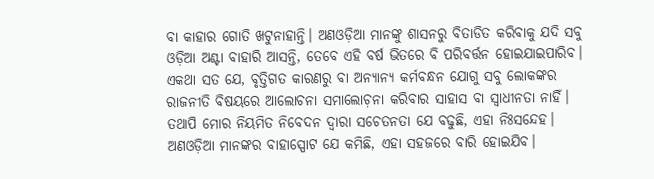ବା କାହାର ଗୋତି ଖଟୁନାହାନ୍ତି। ଅଣଓଡ଼ିଆ ମାନଙ୍କୁ ଶାସନରୁ ବିତାଡିତ କରିବାକୁ ଯଦି ସବୁ ଓଡ଼ିଆ ଅଣ୍ଟା ବାହାରି ଆସନ୍ତି, ତେବେ ଏହି ବର୍ଷ ଭିତରେ ବି ପରିବର୍ତ୍ତନ ହୋଇଯାଇପାରିବ।
ଏକଥା ସତ ଯେ, ବୃତ୍ତିଗତ କାରଣରୁ ବା ଅନ୍ୟାନ୍ୟ କର୍ମବନ୍ଧନ ଯୋଗୁ ସବୁ ଲୋକଙ୍କର ରାଜନୀତି ବିଷୟରେ ଆଲୋଚନା ସମାଲୋଚ଼ନା କରିବାର ସାହାସ ବା ସ୍ୱାଧୀନତା ନାହିଁ। ତଥାପି ମୋର ନିୟମିତ ନିବେଦନ ଦ୍ବାରା ସଚେତନତା ଯେ ବଢୁଛି, ଏହା ନିଃସନ୍ଦେହ। ଅଣଓଡ଼ିଆ ମାନଙ୍କର ବାହାସ୍ପୋଟ ଯେ କମିଛି, ଏହା ସହଜରେ ବାରି ହୋଇଯିବ।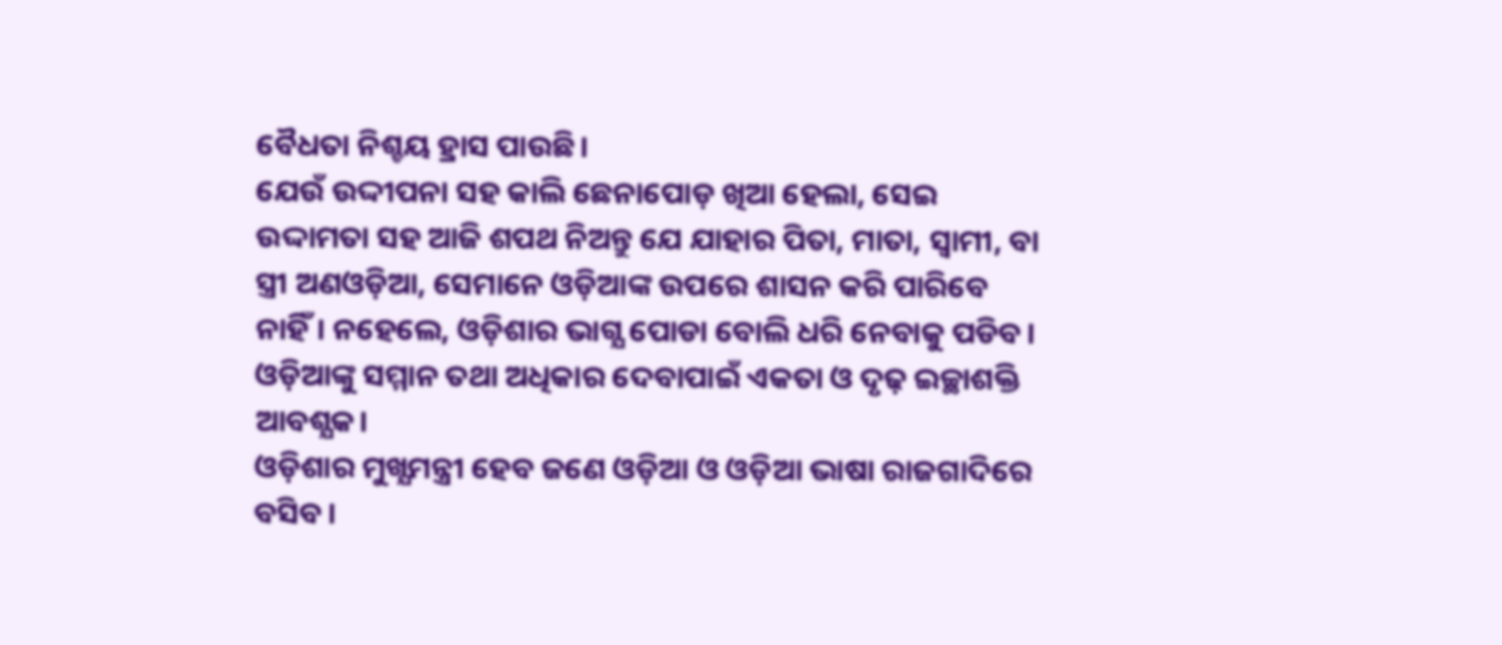ବୈଧତା ନିଶ୍ଚୟ ହ୍ରାସ ପାଉଛି।
ଯେଉଁ ଉଦ୍ଦୀପନା ସହ କାଲି ଛେନାପୋଡ଼ ଖିଆ ହେଲା, ସେଇ ଉଦ୍ଦାମତା ସହ ଆଜି ଶପଥ ନିଅନ୍ତୁ ଯେ ଯାହାର ପିତା, ମାତା, ସ୍ୱାମୀ, ବା ସ୍ତ୍ରୀ ଅଣଓଡ଼ିଆ, ସେମାନେ ଓଡ଼ିଆଙ୍କ ଉପରେ ଶାସନ କରି ପାରିବେ ନାହିଁ। ନହେଲେ, ଓଡ଼ିଶାର ଭାଗ୍ଯ ପୋଡା ବୋଲି ଧରି ନେବାକୁ ପଡିବ। ଓଡ଼ିଆଙ୍କୁ ସମ୍ମାନ ତଥା ଅଧିକାର ଦେବାପାଇଁ ଏକତା ଓ ଦୃଢ଼ ଇଚ୍ଛାଶକ୍ତି ଆବଶ୍ଯକ।
ଓଡ଼ିଶାର ମୁଖ୍ଯମନ୍ତ୍ରୀ ହେବ ଜଣେ ଓଡ଼ିଆ ଓ ଓଡ଼ିଆ ଭାଷା ରାଜଗାଦିରେ ବସିବ।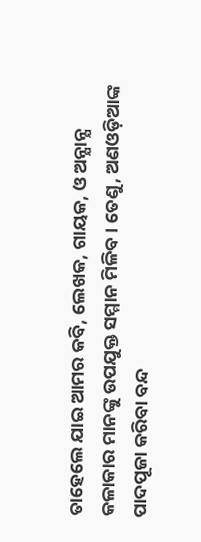ତାହେଲେ ଯାଇ ଆମର କବି, ଲେଖକ, ଗାୟକ, ଓ ଅନ୍ଯାନ୍ଯ କଳାକାର ମାନଙ୍କୁ ଉପଯୁକ୍ତ ସମ୍ମାନ ମିଳିବ। ତେଣୁ, ଅଣଓଡ଼ିଆଙ୍କ ପାଦପୂଜା କରିବା ବନ୍ଦ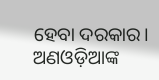ହେବା ଦରକାର। ଅଣଓଡ଼ିଆଙ୍କ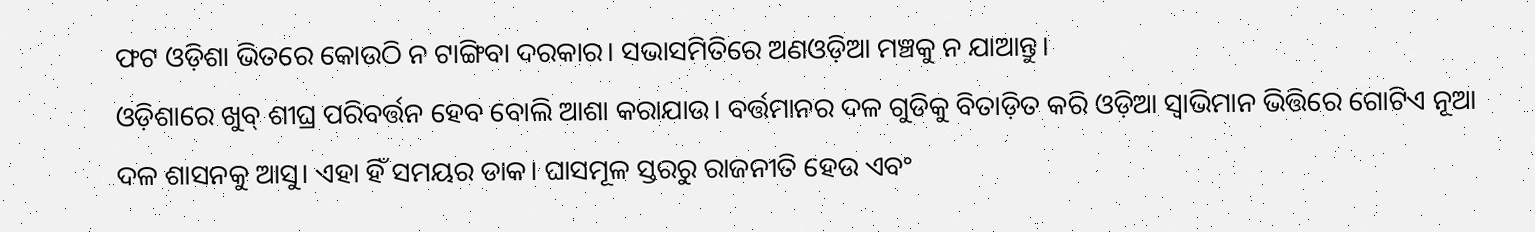ଫଟ ଓଡ଼ିଶା ଭିତରେ କୋଉଠି ନ ଟାଙ୍ଗିବା ଦରକାର। ସଭାସମିତିରେ ଅଣଓଡ଼ିଆ ମଞ୍ଚକୁ ନ ଯାଆନ୍ତୁ।
ଓଡ଼ିଶାରେ ଖୁବ୍ ଶୀଘ୍ର ପରିବର୍ତ୍ତନ ହେବ ବୋଲି ଆଶା କରାଯାଉ। ବର୍ତ୍ତମାନର ଦଳ ଗୁଡିକୁ ବିତାଡ଼ିତ କରି ଓଡ଼ିଆ ସ୍ୱାଭିମାନ ଭିତ୍ତିରେ ଗୋଟିଏ ନୂଆ ଦଳ ଶାସନକୁ ଆସୁ। ଏହା ହିଁ ସମୟର ଡାକ। ଘାସମୂଳ ସ୍ତରରୁ ରାଜନୀତି ହେଉ ଏବଂ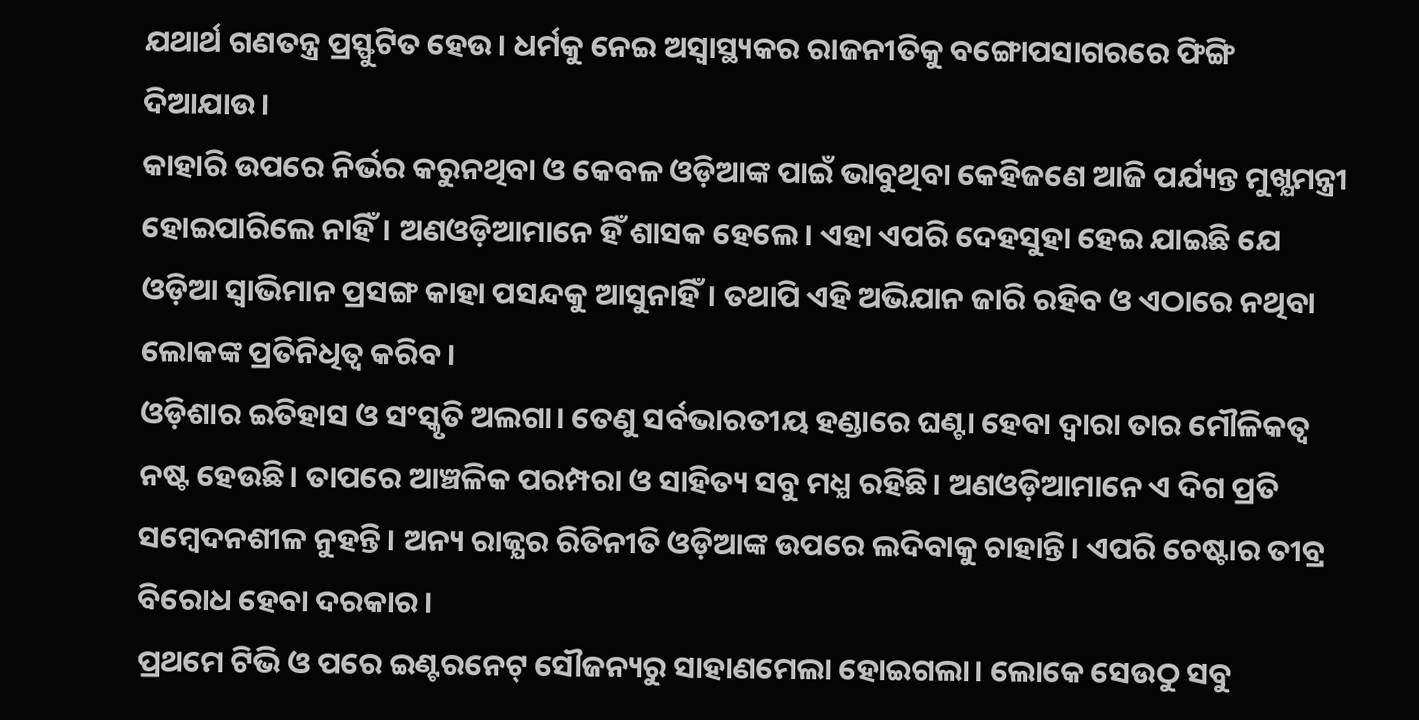ଯଥାର୍ଥ ଗଣତନ୍ତ୍ର ପ୍ରସ୍ଫୁଟିତ ହେଉ। ଧର୍ମକୁ ନେଇ ଅସ୍ୱାସ୍ଥ୍ୟକର ରାଜନୀତିକୁ ବଙ୍ଗୋପସାଗରରେ ଫିଙ୍ଗି ଦିଆଯାଉ।
କାହାରି ଉପରେ ନିର୍ଭର କରୁନଥିବା ଓ କେବଳ ଓଡ଼ିଆଙ୍କ ପାଇଁ ଭାବୁଥିବା କେହିଜଣେ ଆଜି ପର୍ଯ୍ୟନ୍ତ ମୁଖ୍ଯମନ୍ତ୍ରୀ ହୋଇପାରିଲେ ନାହିଁ। ଅଣଓଡ଼ିଆମାନେ ହିଁ ଶାସକ ହେଲେ। ଏହା ଏପରି ଦେହସୁହା ହେଇ ଯାଇଛି ଯେ ଓଡ଼ିଆ ସ୍ୱାଭିମାନ ପ୍ରସଙ୍ଗ କାହା ପସନ୍ଦକୁ ଆସୁନାହିଁ। ତଥାପି ଏହି ଅଭିଯାନ ଜାରି ରହିବ ଓ ଏଠାରେ ନଥିବା ଲୋକଙ୍କ ପ୍ରତିନିଧିତ୍ବ କରିବ।
ଓଡ଼ିଶାର ଇତିହାସ ଓ ସଂସ୍କୃତି ଅଲଗା। ତେଣୁ ସର୍ବଭାରତୀୟ ହଣ୍ଡାରେ ଘଣ୍ଟା ହେବା ଦ୍ବାରା ତାର ମୌଳିକତ୍ବ ନଷ୍ଟ ହେଉଛି। ତାପରେ ଆଞ୍ଚଳିକ ପରମ୍ପରା ଓ ସାହିତ୍ୟ ସବୁ ମଧ୍ଯ ରହିଛି। ଅଣଓଡ଼ିଆମାନେ ଏ ଦିଗ ପ୍ରତି ସମ୍ବେଦନଶୀଳ ନୁହନ୍ତି। ଅନ୍ୟ ରାଜ୍ଯର ରିତିନୀତି ଓଡ଼ିଆଙ୍କ ଉପରେ ଲଦିବାକୁ ଚାହାନ୍ତି। ଏପରି ଚେଷ୍ଟାର ତୀବ୍ର ବିରୋଧ ହେବା ଦରକାର।
ପ୍ରଥମେ ଟିଭି ଓ ପରେ ଇଣ୍ଟରନେଟ୍ ସୌଜନ୍ୟରୁ ସାହାଣମେଲା ହୋଇଗଲା। ଲୋକେ ସେଉଠୁ ସବୁ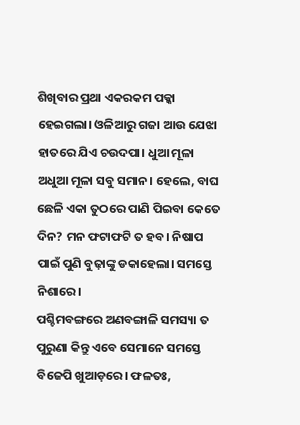ଶିଖିବାର ପ୍ରଥା ଏକରକମ ପକ୍କା ହେଇଗଲା। ଓଳିଆରୁ ଗଜା ଆଉ ଯେଝା ହାତରେ ଯିଏ ଚଉଦପା। ଧୁଆ ମୂଳା ଅଧୁଆ ମୂଳା ସବୁ ସମାନ। ହେଲେ, ବାଘ ଛେଳି ଏକା ତୁଠରେ ପାଣି ପିଇବା କେତେ ଦିନ? ମନ ଫଟାଫଟି ତ ହବ। ନିଷାପ ପାଇଁ ପୁଣି ବୁଢ଼ାଙ୍କୁ ଡକାହେଲା। ସମସ୍ତେ ନିଶାରେ।
ପଶ୍ଚିମବଙ୍ଗରେ ଅଣବଙ୍ଗାଳି ସମସ୍ୟା ତ ପୁରୁଣା କିନ୍ତୁ ଏବେ ସେମାନେ ସମସ୍ତେ ବିଜେପି ଖୁଆଡ଼ରେ। ଫଳତଃ,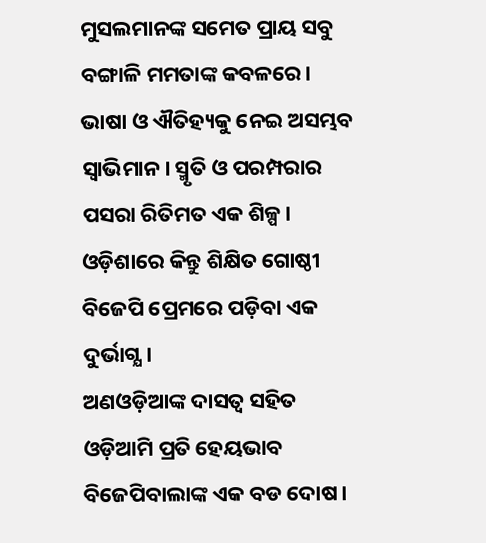ମୁସଲମାନଙ୍କ ସମେତ ପ୍ରାୟ ସବୁ ବଙ୍ଗାଳି ମମତାଙ୍କ କବଳରେ। ଭାଷା ଓ ଐତିହ୍ୟକୁ ନେଇ ଅସମ୍ଭବ ସ୍ବାଭିମାନ। ସ୍ମୃତି ଓ ପରମ୍ପରାର ପସରା ରିତିମତ ଏକ ଶିଳ୍ପ। ଓଡ଼ିଶାରେ କିନ୍ତୁ ଶିକ୍ଷିତ ଗୋଷ୍ଠୀ ବିଜେପି ପ୍ରେମରେ ପଡ଼ିବା ଏକ ଦୁର୍ଭାଗ୍ଯ।
ଅଣଓଡ଼ିଆଙ୍କ ଦାସତ୍ବ ସହିତ ଓଡ଼ିଆମି ପ୍ରତି ହେୟଭାବ ବିଜେପିବାଲାଙ୍କ ଏକ ବଡ ଦୋଷ।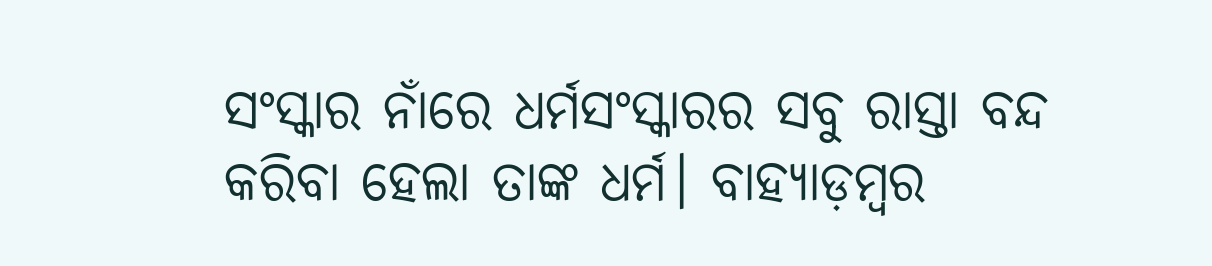ସଂସ୍କାର ନାଁରେ ଧର୍ମସଂସ୍କାରର ସବୁ ରାସ୍ତା ବନ୍ଦ କରିବା ହେଲା ତାଙ୍କ ଧର୍ମ। ବାହ୍ୟାଡ଼ମ୍ବର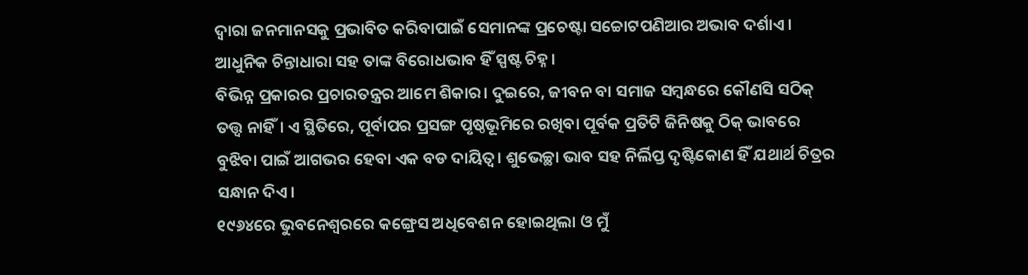ଦ୍ବାରା ଜନମାନସକୁ ପ୍ରଭାବିତ କରିବାପାଇଁ ସେମାନଙ୍କ ପ୍ରଚେଷ୍ଟା ସଚ୍ଚୋଟପଣିଆର ଅଭାବ ଦର୍ଶାଏ। ଆଧୁନିକ ଚିନ୍ତାଧାରା ସହ ତାଙ୍କ ବିରୋଧଭାବ ହିଁ ସ୍ପଷ୍ଟ ଚିହ୍ନ।
ବିଭିନ୍ନ ପ୍ରକାରର ପ୍ରଚାରତନ୍ତ୍ରର ଆମେ ଶିକାର। ଦୁଇରେ, ଜୀବନ ବା ସମାଜ ସମ୍ବନ୍ଧରେ କୌଣସି ସଠିକ୍ ତତ୍ତ୍ବ ନାହିଁ। ଏ ସ୍ଥିତିରେ, ପୂର୍ବାପର ପ୍ରସଙ୍ଗ ପୃଷ୍ଠଭୂମିରେ ରଖିବା ପୂର୍ବକ ପ୍ରତିଟି ଜିନିଷକୁ ଠିକ୍ ଭାବରେ ବୁଝିବା ପାଇଁ ଆଗଭର ହେବା ଏକ ବଡ ଦାୟିତ୍ୱ। ଶୁଭେଚ୍ଛା ଭାବ ସହ ନିର୍ଲିପ୍ତ ଦୃଷ୍ଟିକୋଣ ହିଁ ଯଥାର୍ଥ ଚିତ୍ରର ସନ୍ଧାନ ଦିଏ।
୧୯୬୪ରେ ଭୁବନେଶ୍ୱରରେ କଙ୍ଗ୍ରେସ ଅଧିବେଶନ ହୋଇଥିଲା ଓ ମୁଁ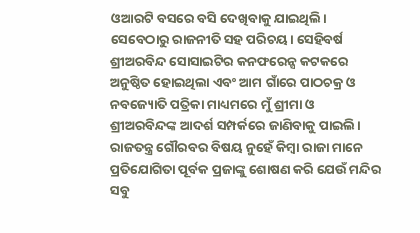ଓଆରଟି ବସରେ ବସି ଦେଖିବାକୁ ଯାଇଥିଲି। ସେବେଠାରୁ ରାଜନୀତି ସହ ପରିଚୟ। ସେହିବର୍ଷ ଶ୍ରୀଅରବିନ୍ଦ ସୋସାଇଟିର କନଫରେନ୍ସ କଟକରେ ଅନୁଷ୍ଠିତ ହୋଇଥିଲା ଏବଂ ଆମ ଗାଁରେ ପାଠଚକ୍ର ଓ ନବଜ୍ୟୋତି ପତ୍ରିକା ମାଧ୍ୟମରେ ମୁଁ ଶ୍ରୀମା ଓ ଶ୍ରୀଅରବିନ୍ଦଙ୍କ ଆଦର୍ଶ ସମ୍ପର୍କରେ ଜାଣିବାକୁ ପାଇଲି।
ରାଜତନ୍ତ୍ର ଗୌରବର ବିଷୟ ନୁହେଁ କିମ୍ବା ରାଜା ମାନେ ପ୍ରତିଯୋଗିତା ପୂର୍ବକ ପ୍ରଜାଙ୍କୁ ଶୋଷଣ କରି ଯେଉଁ ମନ୍ଦିର ସବୁ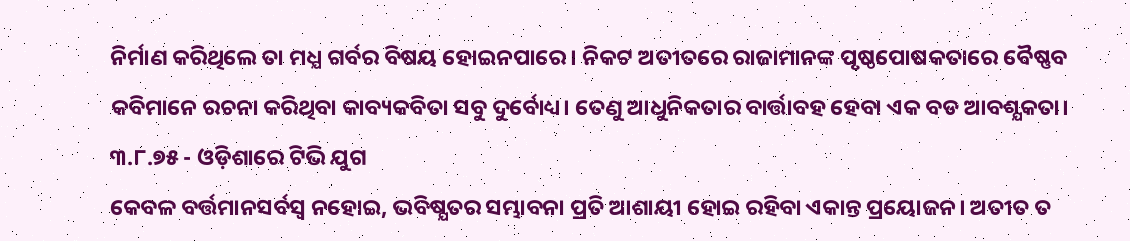ନିର୍ମାଣ କରିଥିଲେ ତା ମଧ୍ଯ ଗର୍ବର ବିଷୟ ହୋଇନପାରେ। ନିକଟ ଅତୀତରେ ରାଜାମାନଙ୍କ ପୃଷ୍ଠପୋଷକତାରେ ବୈଷ୍ଣବ କବିମାନେ ରଚନା କରିଥିବା କାବ୍ୟକବିତା ସବୁ ଦୁର୍ବୋଧ୍ୟ। ତେଣୁ ଆଧୁନିକତାର ବାର୍ତ୍ତାବହ ହେବା ଏକ ବଡ ଆବଶ୍ଯକତା।
୩.୮.୭୫ - ଓଡ଼ିଶାରେ ଟିଭି ଯୁଗ
କେବଳ ବର୍ତ୍ତମାନସର୍ବସ୍ବ ନହୋଇ, ଭବିଷ୍ଯତର ସମ୍ଭାବନା ପ୍ରତି ଆଶାୟୀ ହୋଇ ରହିବା ଏକାନ୍ତ ପ୍ରୟୋଜନ। ଅତୀତ ତ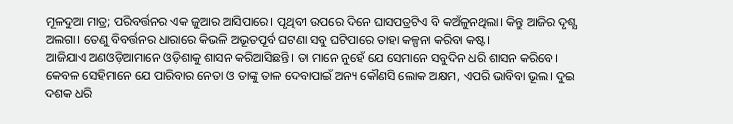ମୂଳଦୁଆ ମାତ୍ର; ପରିବର୍ତ୍ତନର ଏକ ଜୁଆର ଆସିପାରେ। ପୃଥିବୀ ଉପରେ ଦିନେ ଘାସପତ୍ରଟିଏ ବି କଅଁଳୁନଥିଲା। କିନ୍ତୁ ଆଜିର ଦୃଶ୍ଯ ଅଲଗା। ତେଣୁ ବିବର୍ତ୍ତନର ଧାରାରେ କିଭଳି ଅଭୂତପୂର୍ବ ଘଟଣା ସବୁ ଘଟିପାରେ ତାହା କଳ୍ପନା କରିବା କଷ୍ଟ।
ଆଜିଯାଏ ଅଣଓଡ଼ିଆମାନେ ଓଡ଼ିଶାକୁ ଶାସନ କରିଆସିଛନ୍ତି। ତା ମାନେ ନୁହେଁ ଯେ ସେମାନେ ସବୁଦିନ ଧରି ଶାସନ କରିବେ। କେବଳ ସେହିମାନେ ଯେ ପାରିବାର ନେତା ଓ ତାଙ୍କୁ ତାଳ ଦେବାପାଇଁ ଅନ୍ୟ କୌଣସି ଲୋକ ଅକ୍ଷମ, ଏପରି ଭାବିବା ଭୂଲ। ଦୁଇ ଦଶକ ଧରି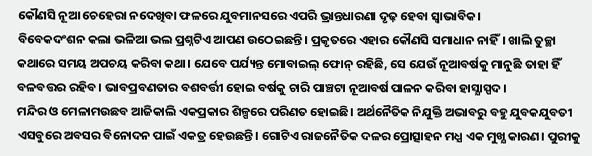କୌଣସି ନୂଆ ଚେହେରା ନଦେଖିବା ଫଳରେ ଯୁବମାନସରେ ଏପରି ଭ୍ରାନ୍ତଧାରଣା ଦୃଢ଼ ହେବା ସ୍ବାଭାବିକ।
ବିବେକଦଂଶନ କଲା ଭଳିଆ ଭଲ ପ୍ରଶ୍ନଟିଏ ଆପଣ ଉଠେଇଛନ୍ତି। ପ୍ରକୃତରେ ଏହାର କୌଣସି ସମାଧାନ ନାହିଁ। ଖାଲି ତୁଚ୍ଛା କଥାରେ ସମୟ ଅପଚୟ କରିବା କଥା। ଯେବେ ପର୍ଯ୍ୟନ୍ତ ମୋବାଇଲ୍ ଫୋନ୍ ରହିଛି, ସେ ଯେଉଁ ନୂଆବର୍ଷକୁ ମାନୁଛି ତାହା ହିଁ ବଳବତ୍ତର ରହିବ। ଭାବପ୍ରବଣତାର ବଶବର୍ତ୍ତୀ ହୋଇ ବର୍ଷକୁ ଚାରି ପାଞ୍ଚଟା ନୂଆବର୍ଷ ପାଳନ କରିବା ହାସ୍ଯାସ୍ପଦ।
ମନ୍ଦିର ଓ ମେଳାମଉଛବ ଆଜିକାଲି ଏକପ୍ରକାର ଶିଳ୍ପରେ ପରିଣତ ହୋଇଛି। ଅର୍ଥନୈତିକ ନିଯୁକ୍ତି ଅଭାବରୁ ବହୁ ଯୁବକଯୁବତୀ ଏସବୁରେ ଅବସର ବିନୋଦନ ପାଇଁ ଏକତ୍ର ହେଉଛନ୍ତି। ଗୋଟିଏ ରାଜନୈତିକ ଦଳର ପ୍ରୋତ୍ସାହନ ମଧ୍ଯ ଏକ ମୁଖ୍ଯ କାରଣ। ପୁରୀକୁ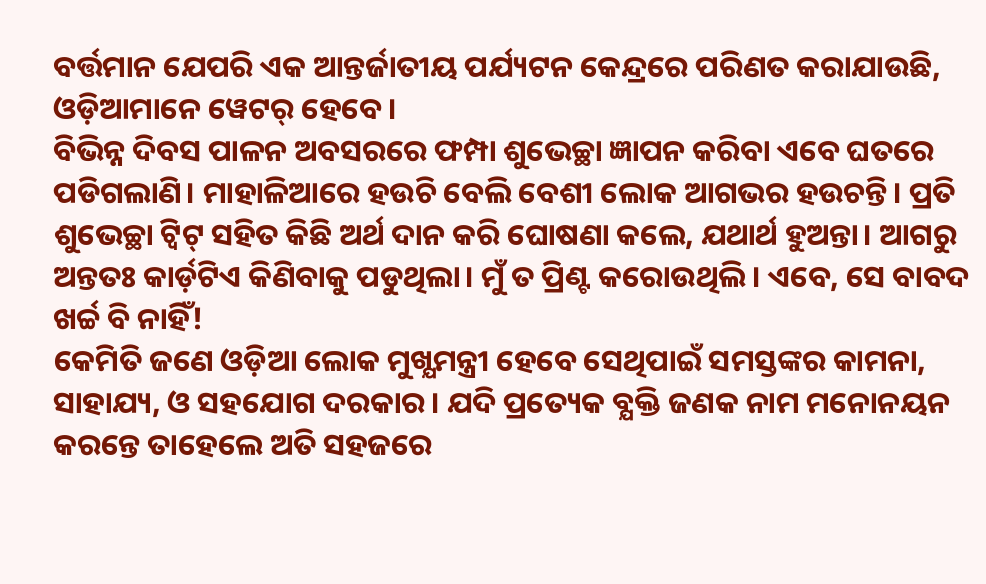ବର୍ତ୍ତମାନ ଯେପରି ଏକ ଆନ୍ତର୍ଜାତୀୟ ପର୍ଯ୍ୟଟନ କେନ୍ଦ୍ରରେ ପରିଣତ କରାଯାଉଛି, ଓଡ଼ିଆମାନେ ୱେଟର୍ ହେବେ।
ବିଭିନ୍ନ ଦିବସ ପାଳନ ଅବସରରେ ଫମ୍ପା ଶୁଭେଚ୍ଛା ଜ୍ଞାପନ କରିବା ଏବେ ଘତରେ ପଡିଗଲାଣି। ମାହାଳିଆରେ ହଉଚି ବେଲି ବେଶୀ ଲୋକ ଆଗଭର ହଉଚନ୍ତି। ପ୍ରତି ଶୁଭେଚ୍ଛା ଟ୍ବିଟ୍ ସହିତ କିଛି ଅର୍ଥ ଦାନ କରି ଘୋଷଣା କଲେ, ଯଥାର୍ଥ ହୁଅନ୍ତା। ଆଗରୁ ଅନ୍ତତଃ କାର୍ଡ଼ଟିଏ କିଣିବାକୁ ପଡୁଥିଲା। ମୁଁ ତ ପ୍ରିଣ୍ଟ କରୋଉଥିଲି। ଏବେ, ସେ ବାବଦ ଖର୍ଚ୍ଚ ବି ନାହିଁ!
କେମିତି ଜଣେ ଓଡ଼ିଆ ଲୋକ ମୁଖ୍ଯମନ୍ତ୍ରୀ ହେବେ ସେଥିପାଇଁ ସମସ୍ତଙ୍କର କାମନା, ସାହାଯ୍ୟ, ଓ ସହଯୋଗ ଦରକାର। ଯଦି ପ୍ରତ୍ୟେକ ବ୍ଯକ୍ତି ଜଣକ ନାମ ମନୋନୟନ କରନ୍ତେ ତାହେଲେ ଅତି ସହଜରେ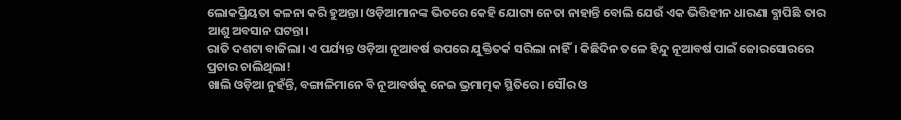ଲୋକପ୍ରିୟତା କଳନା କରି ହୁଅନ୍ତା। ଓଡ଼ିଆମାନଙ୍କ ଭିତରେ କେହି ଯୋଗ୍ୟ ନେତା ନାହାନ୍ତି ବୋଲି ଯେଉଁ ଏକ ଭିତ୍ତିହୀନ ଧାରଣା ବ୍ଯାପିଛି ତାର ଆଶୁ ଅବସାନ ଘଟନ୍ତା।
ରାତି ଦଶଟା ବାଜିଲା। ଏ ପର୍ଯ୍ୟନ୍ତ ଓଡ଼ିଆ ନୂଆବର୍ଷ ଉପରେ ଯୁକ୍ତିତର୍କ ସରିଲା ନାହିଁ। କିଛିଦିନ ତଳେ ହିନ୍ଦୁ ନୂଆବର୍ଷ ପାଇଁ ଜୋରସୋରରେ ପ୍ରଚାର ଚାଲିଥିଲା!
ଖାଲି ଓଡ଼ିଆ ନୁହଁନ୍ତି, ବଙ୍ଗାଳିମାନେ ବି ନୂଆବର୍ଷକୁ ନେଇ ଭ୍ରମାତ୍ମକ ସ୍ଥିତିରେ। ସୌର ଓ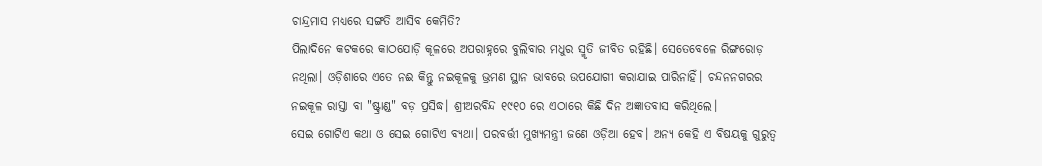ଚାନ୍ଦ୍ରମାସ ମଧ୍ଯରେ ସଙ୍ଗତି ଆସିବ କେମିତି?
ପିଲାଦିନେ କଟକରେ କାଠଯୋଡ଼ି କୂଳରେ ଅପରାହ୍ନରେ ବୁଲିବାର ମଧୁର ସ୍ମୃତି ଜୀବିତ ରହିଛି। ସେତେବେଳେ ରିଙ୍ଗରୋଡ଼ ନଥିଲା। ଓଡ଼ିଶାରେ ଏତେ ନଈ କିନ୍ତୁ ନଇକୂଳକୁ ଭ୍ରମଣ ସ୍ଥାନ ଭାବରେ ଉପଯୋଗୀ କରାଯାଇ ପାରିନାହିଁ। ଚନ୍ଦନନଗରର ନଇକୂଳ ରାସ୍ତା ବା "ଷ୍ଟ୍ରାଣ୍ଡ" ବଡ଼ ପ୍ରସିଦ୍ଧ। ଶ୍ରୀଅରବିନ୍ଦ ୧୯୧୦ ରେ ଏଠାରେ କିଛି ଦିନ ଅଜ୍ଞାତବାସ କରିଥିଲେ।
ସେଇ ଗୋଟିଏ କଥା ଓ ସେଇ ଗୋଟିଏ ବ୍ୟଥା। ପରବର୍ତ୍ତୀ ମୁଖ୍ୟମନ୍ତ୍ରୀ ଜଣେ ଓଡ଼ିଆ ହେବ। ଅନ୍ୟ କେହି ଏ ବିଷୟକୁ ଗୁରୁତ୍ବ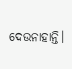ଦେଉନାହାନ୍ତି।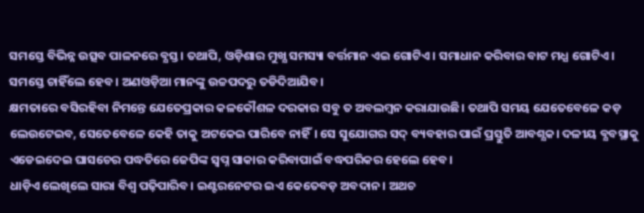ସମସ୍ତେ ବିଭିନ୍ନ ଉତ୍ସବ ପାଳନରେ ବ୍ଯସ୍ତ। ତଥାପି, ଓଡ଼ିଶାର ମୁଖ୍ଯ ସମସ୍ୟା ବର୍ତ୍ତମାନ ଏଇ ଗୋଟିଏ। ସମାଧାନ କରିବାର ବାଟ ମଧ୍ଯ ଗୋଟିଏ। ସମସ୍ତେ ଚାହିଁଲେ ହେବ। ଅଣଓଡ଼ିଆ ମାନଙ୍କୁ ଉଚ୍ଚପଦରୁ ତଡିଦିଆଯିବ।
କ୍ଷମତାରେ ବସିରହିବା ନିମନ୍ତେ ଯେତେପ୍ରକାର କଳକୌଶଳ ଦରକାର ସବୁ ତ ଅବଲମ୍ବନ କରାଯାଉଛି। ତଥାପି ସମୟ ଯେତେବେଳେ କଡ଼ ଲେଉଟେଇବ, ସେତେବେଳେ କେହି ତାକୁ ଅଟକେଇ ପାରିବେ ନାହିଁ। ସେ ସୁଯୋଗର ସଦ୍ ବ୍ୟବହାର ପାଇଁ ପ୍ରସ୍ତୁତି ଆବଶ୍ଯକ। ଦଳୀୟ ବ୍ଯବସ୍ଥାକୁ ଏଡେଇଦେଇ ଘାସଚେର ପଦ୍ଧତିରେ ଜେପିଙ୍କ ସ୍ବପ୍ନ ସାକାର କରିବାପାଇଁ ବଦ୍ଧପରିକର ହେଲେ ହେବ।
ଧାଡ଼ିଏ ଲେଖିଲେ ସାରା ବିଶ୍ବ ପଢ଼ିପାରିବ। ଇଣ୍ଟରନେଟର ଇଏ କେତେବଡ଼ ଅବଦାନ। ଅଥଚ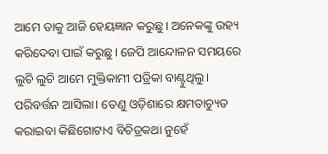ଆମେ ତାକୁ ଆଜି ହେୟଜ୍ଞାନ କରୁଛୁ। ଅନେକଙ୍କୁ ଉହ୍ୟ କରିଦେବା ପାଇଁ କରୁଛୁ। ଜେପି ଆନ୍ଦୋଳନ ସମୟରେ ଲୁଚି ଲୁଚି ଆମେ ମୁକ୍ତିକାମୀ ପତ୍ରିକା ବାଣ୍ଟୁଥିଲୁ। ପରିବର୍ତ୍ତନ ଆସିଲା। ତେଣୁ ଓଡ଼ିଶାରେ କ୍ଷମତାଚ୍ୟୁତ କରାଇବା କିଛିଗୋଟାଏ ବିଚିତ୍ରକଥା ନୁହେଁ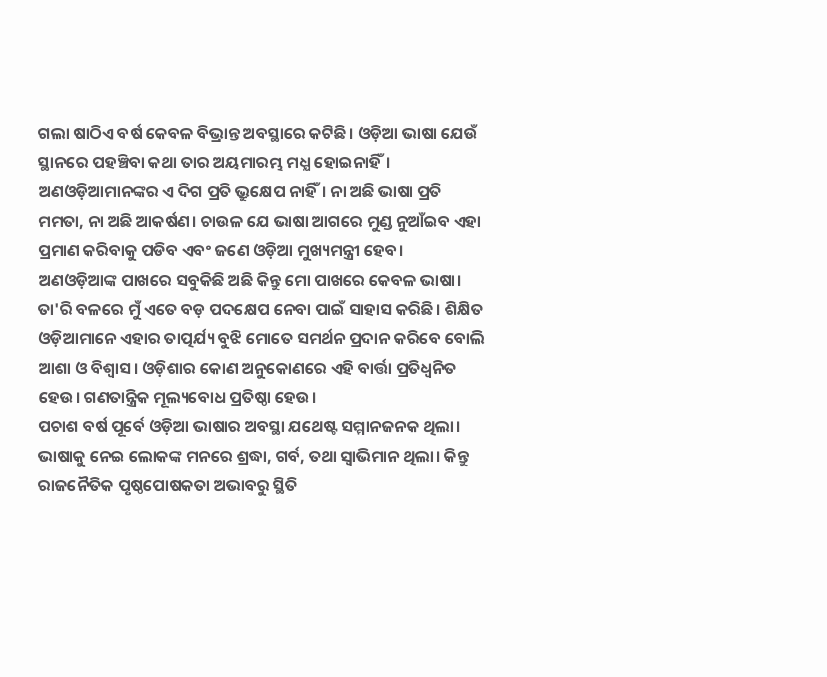ଗଲା ଷାଠିଏ ବର୍ଷ କେବଳ ବିଭ୍ରାନ୍ତ ଅବସ୍ଥାରେ କଟିଛି। ଓଡ଼ିଆ ଭାଷା ଯେଉଁ ସ୍ଥାନରେ ପହଞ୍ଚିବା କଥା ତାର ଅୟମାରମ୍ଭ ମଧ୍ଯ ହୋଇନାହିଁ। ଅଣଓଡ଼ିଆମାନଙ୍କର ଏ ଦିଗ ପ୍ରତି ଭ୍ରୁକ୍ଷେପ ନାହିଁ। ନା ଅଛି ଭାଷା ପ୍ରତି ମମତା, ନା ଅଛି ଆକର୍ଷଣ। ଚାଉଳ ଯେ ଭାଷା ଆଗରେ ମୁଣ୍ଡ ନୁଆଁଇବ ଏହା ପ୍ରମାଣ କରିବାକୁ ପଡିବ ଏବଂ ଜଣେ ଓଡ଼ିଆ ମୁଖ୍ୟମନ୍ତ୍ରୀ ହେବ।
ଅଣଓଡ଼ିଆଙ୍କ ପାଖରେ ସବୁକିଛି ଅଛି କିନ୍ତୁ ମୋ ପାଖରେ କେବଳ ଭାଷା। ତା'ରି ବଳରେ ମୁଁ ଏତେ ବଡ଼ ପଦକ୍ଷେପ ନେବା ପାଇଁ ସାହାସ କରିଛି। ଶିକ୍ଷିତ ଓଡ଼ିଆମାନେ ଏହାର ତାତ୍ପର୍ଯ୍ୟ ବୁଝି ମୋତେ ସମର୍ଥନ ପ୍ରଦାନ କରିବେ ବୋଲି ଆଶା ଓ ବିଶ୍ବାସ। ଓଡ଼ିଶାର କୋଣ ଅନୁକୋଣରେ ଏହି ବାର୍ତ୍ତା ପ୍ରତିଧ୍ବନିତ ହେଉ। ଗଣତାନ୍ତ୍ରିକ ମୂଲ୍ୟବୋଧ ପ୍ରତିଷ୍ଠା ହେଉ।
ପଚାଶ ବର୍ଷ ପୂର୍ବେ ଓଡ଼ିଆ ଭାଷାର ଅବସ୍ଥା ଯଥେଷ୍ଟ ସମ୍ମାନଜନକ ଥିଲା। ଭାଷାକୁ ନେଇ ଲୋକଙ୍କ ମନରେ ଶ୍ରଦ୍ଧା, ଗର୍ବ, ତଥା ସ୍ବାଭିମାନ ଥିଲା। କିନ୍ତୁ ରାଜନୈତିକ ପୃଷ୍ଠପୋଷକତା ଅଭାବରୁ ସ୍ଥିତି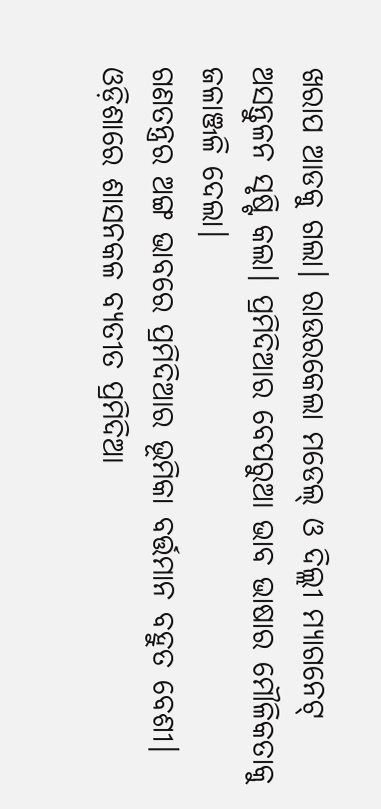ଖରାପ ଆଡକୁ ଗଲା। ରାଉରକେଲା ମଡେଲ୍ ଓ ଦିଲ୍ଲୀ ମ୍ୟାଗନେଟ୍ ଅସନ୍ତୁଳନ ସୃଷ୍ଟି କଲା। ପ୍ରମିଦିଆର ବେପରୁଆ ଭାବ ଭାଷାର ମୌଳିକତାକୁ ଜଳାଞ୍ଜଳି ଦେଲା।
ଗଣତନ୍ତ୍ରର ଅଙ୍ଗ ଭାବରେ ପ୍ରମିଦିଆର ଭୂମିକା ବର୍ତ୍ତମାନ ବହୁତ ବେଶୀ। ଓଡ଼ିଶାରେ ଶାସନକଳ ବ୍ଯତୀତ ପ୍ରମିଦିଆ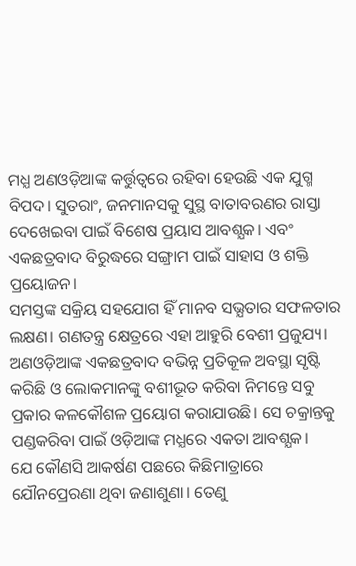ମଧ୍ଯ ଅଣଓଡ଼ିଆଙ୍କ କର୍ତ୍ତୁତ୍ବରେ ରହିବା ହେଉଛି ଏକ ଯୁଗ୍ମ ବିପଦ। ସୁତରାଂ, ଜନମାନସକୁ ସୁସ୍ଥ ବାତାବରଣର ରାସ୍ତା ଦେଖେଇବା ପାଇଁ ବିଶେଷ ପ୍ରୟାସ ଆବଶ୍ଯକ। ଏବଂ ଏକଛତ୍ରବାଦ ବିରୁଦ୍ଧରେ ସଙ୍ଗ୍ରାମ ପାଇଁ ସାହାସ ଓ ଶକ୍ତି ପ୍ରୟୋଜନ।
ସମସ୍ତଙ୍କ ସକ୍ରିୟ ସହଯୋଗ ହିଁ ମାନବ ସଭ୍ଯତାର ସଫଳତାର ଲକ୍ଷଣ। ଗଣତନ୍ତ୍ର କ୍ଷେତ୍ରରେ ଏହା ଆହୁରି ବେଶୀ ପ୍ରଜୁଯ୍ୟ। ଅଣଓଡ଼ିଆଙ୍କ ଏକଛତ୍ରବାଦ ବଭିନ୍ନ ପ୍ରତିକୂଳ ଅବସ୍ଥା ସୃଷ୍ଟି କରିଛି ଓ ଲୋକମାନଙ୍କୁ ବଶୀଭୂତ କରିବା ନିମନ୍ତେ ସବୁ ପ୍ରକାର କଳକୌଶଳ ପ୍ରୟୋଗ କରାଯାଉଛି। ସେ ଚକ୍ରାନ୍ତକୁ ପଣ୍ଡକରିବା ପାଇଁ ଓଡ଼ିଆଙ୍କ ମଧ୍ଯରେ ଏକତା ଆବଶ୍ଯକ।
ଯେ କୌଣସି ଆକର୍ଷଣ ପଛରେ କିଛିମାତ୍ରାରେ ଯୌନପ୍ରେରଣା ଥିବା ଜଣାଶୁଣା। ତେଣୁ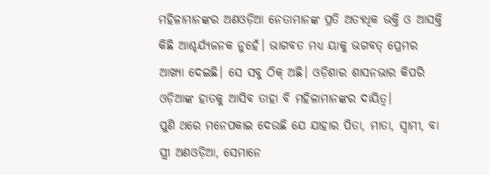ମହିଳାମାନଙ୍କର ଅଣଓଡ଼ିଆ ନେତାମାନଙ୍କ ପ୍ରତି ଅତ୍ଯଧିକ ଭକ୍ତି ଓ ଆସକ୍ତି କିଛି ଆଶ୍ଚର୍ଯ୍ୟଜନକ ନୁହେଁ। ଭାଗବତ ମଧ୍ଯ ୟାକୁ ଭଗବତ୍ ପ୍ରେମର ଆଖ୍ୟା ଦେଇଛି। ସେ ସବୁ ଠିକ୍ ଅଛି। ଓଡ଼ିଶାର ଶାସନଭାର କିପରି ଓଡ଼ିଆଙ୍କ ହାତକୁ ଆସିବ ତାହା ବି ମହିଳାମାନଙ୍କର ଦାୟିତ୍ୱ।
ପୁଣି ଥରେ ମନେପକାଇ ଦେଉଛି ଯେ ଯାହାର ପିତା, ମାତା, ସ୍ୱାମୀ, ବା ସ୍ତ୍ରୀ ଅଣଓଡ଼ିଆ, ସେମାନେ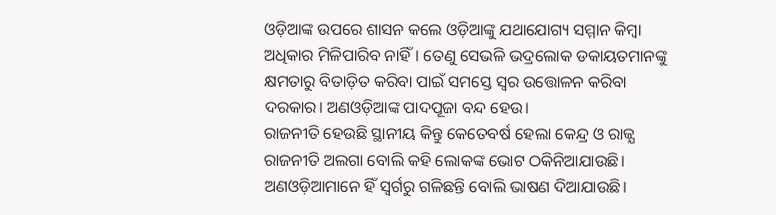ଓଡ଼ିଆଙ୍କ ଉପରେ ଶାସନ କଲେ ଓଡ଼ିଆଙ୍କୁ ଯଥାଯୋଗ୍ୟ ସମ୍ମାନ କିମ୍ବା ଅଧିକାର ମିଳିପାରିବ ନାହିଁ। ତେଣୁ ସେଭଳି ଭଦ୍ରଲୋକ ଡକାୟତମାନଙ୍କୁ କ୍ଷମତାରୁ ବିତାଡ଼ିତ କରିବା ପାଇଁ ସମସ୍ତେ ସ୍ବର ଉତ୍ତୋଳନ କରିବା ଦରକାର। ଅଣଓଡ଼ିଆଙ୍କ ପାଦପୂଜା ବନ୍ଦ ହେଉ।
ରାଜନୀତି ହେଉଛି ସ୍ଥାନୀୟ କିନ୍ତୁ କେତେବର୍ଷ ହେଲା କେନ୍ଦ୍ର ଓ ରାଜ୍ଯ ରାଜନୀତି ଅଲଗା ବୋଲି କହି ଲୋକଙ୍କ ଭୋଟ ଠକିନିଆଯାଉଛି। ଅଣଓଡ଼ିଆମାନେ ହିଁ ସ୍ବର୍ଗରୁ ଗଳିଛନ୍ତି ବୋଲି ଭାଷଣ ଦିଆଯାଉଛି।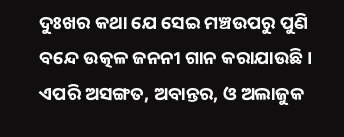ଦୁଃଖର କଥା ଯେ ସେଇ ମଞ୍ଚଉପରୁ ପୁଣି ବନ୍ଦେ ଉତ୍କଳ ଜନନୀ ଗାନ କରାଯାଉଛି। ଏପରି ଅସଙ୍ଗତ, ଅବାନ୍ତର, ଓ ଅଲାଜୁକ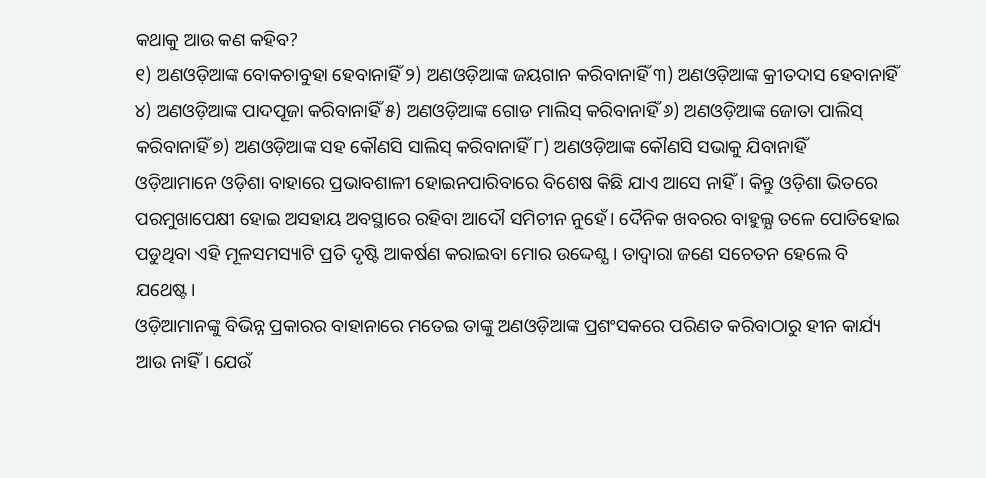କଥାକୁ ଆଉ କଣ କହିବ?
୧) ଅଣଓଡ଼ିଆଙ୍କ ବୋକଚାବୁହା ହେବାନାହିଁ ୨) ଅଣଓଡ଼ିଆଙ୍କ ଜୟଗାନ କରିବାନାହିଁ ୩) ଅଣଓଡ଼ିଆଙ୍କ କ୍ରୀତଦାସ ହେବାନାହିଁ ୪) ଅଣଓଡ଼ିଆଙ୍କ ପାଦପୂଜା କରିବାନାହିଁ ୫) ଅଣଓଡ଼ିଆଙ୍କ ଗୋଡ ମାଲିସ୍ କରିବାନାହିଁ ୬) ଅଣଓଡ଼ିଆଙ୍କ ଜୋତା ପାଲିସ୍ କରିବାନାହିଁ ୭) ଅଣଓଡ଼ିଆଙ୍କ ସହ କୌଣସି ସାଲିସ୍ କରିବାନାହିଁ ୮) ଅଣଓଡ଼ିଆଙ୍କ କୌଣସି ସଭାକୁ ଯିବାନାହିଁ
ଓଡ଼ିଆମାନେ ଓଡ଼ିଶା ବାହାରେ ପ୍ରଭାବଶାଳୀ ହୋଇନପାରିବାରେ ବିଶେଷ କିଛି ଯାଏ ଆସେ ନାହିଁ। କିନ୍ତୁ ଓଡ଼ିଶା ଭିତରେ ପରମୁଖାପେକ୍ଷୀ ହୋଇ ଅସହାୟ ଅବସ୍ଥାରେ ରହିବା ଆଦୌ ସମିଚୀନ ନୁହେଁ। ଦୈନିକ ଖବରର ବାହୁଲ୍ଯ ତଳେ ପୋତିହୋଇ ପଡୁଥିବା ଏହି ମୂଳସମସ୍ୟାଟି ପ୍ରତି ଦୃଷ୍ଟି ଆକର୍ଷଣ କରାଇବା ମୋର ଉଦ୍ଦେଶ୍ଯ। ତାଦ୍ବାରା ଜଣେ ସଚେତନ ହେଲେ ବି ଯଥେଷ୍ଟ।
ଓଡ଼ିଆମାନଙ୍କୁ ବିଭିନ୍ନ ପ୍ରକାରର ବାହାନାରେ ମତେଇ ତାଙ୍କୁ ଅଣଓଡ଼ିଆଙ୍କ ପ୍ରଶଂସକରେ ପରିଣତ କରିବାଠାରୁ ହୀନ କାର୍ଯ୍ୟ ଆଉ ନାହିଁ। ଯେଉଁ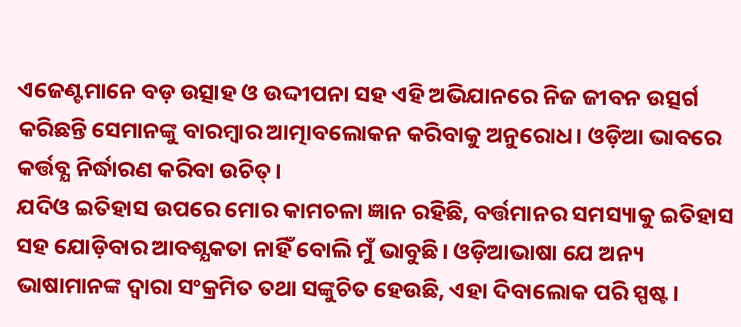ଏଜେଣ୍ଟମାନେ ବଡ଼ ଉତ୍ସାହ ଓ ଉଦ୍ଦୀପନା ସହ ଏହି ଅଭିଯାନରେ ନିଜ ଜୀବନ ଉତ୍ସର୍ଗ କରିଛନ୍ତି ସେମାନଙ୍କୁ ବାରମ୍ବାର ଆତ୍ମାବଲୋକନ କରିବାକୁ ଅନୁରୋଧ। ଓଡ଼ିଆ ଭାବରେ କର୍ତ୍ତବ୍ଯ ନିର୍ଦ୍ଧାରଣ କରିବା ଉଚିତ୍।
ଯଦିଓ ଇତିହାସ ଉପରେ ମୋର କାମଚଳା ଜ୍ଞାନ ରହିଛି, ବର୍ତ୍ତମାନର ସମସ୍ୟାକୁ ଇତିହାସ ସହ ଯୋଡ଼ିବାର ଆବଶ୍ଯକତା ନାହିଁ ବୋଲି ମୁଁ ଭାବୁଛି। ଓଡ଼ିଆଭାଷା ଯେ ଅନ୍ୟ ଭାଷାମାନଙ୍କ ଦ୍ବାରା ସଂକ୍ରମିତ ତଥା ସଙ୍କୁଚିତ ହେଉଛି, ଏହା ଦିବାଲୋକ ପରି ସ୍ପଷ୍ଟ।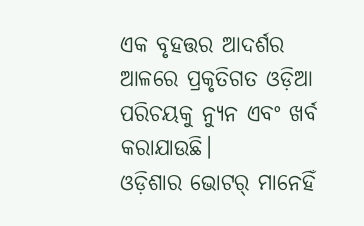ଏକ ବୃହତ୍ତର ଆଦର୍ଶର ଆଳରେ ପ୍ରକୃତିଗତ ଓଡ଼ିଆ ପରିଚୟକୁ ନ୍ଯୁନ ଏବଂ ଖର୍ବ କରାଯାଉଛି।
ଓଡ଼ିଶାର ଭୋଟର୍ ମାନେହିଁ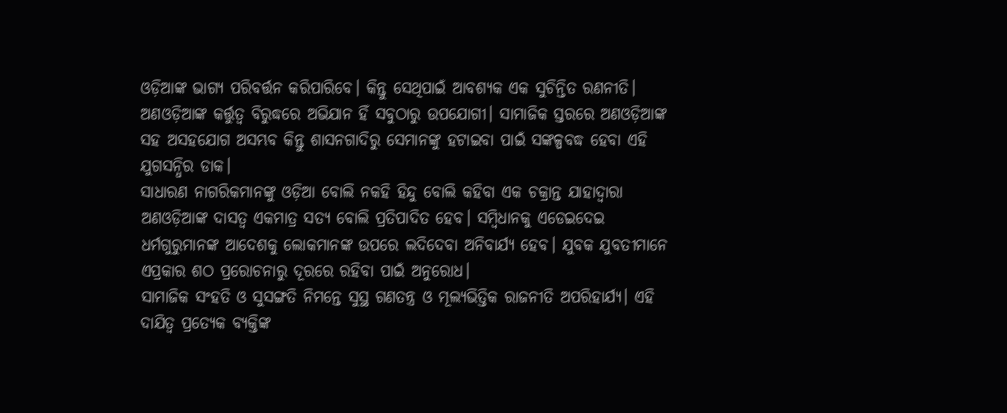ଓଡ଼ିଆଙ୍କ ଭାଗ୍ଯ ପରିବର୍ତ୍ତନ କରିପାରିବେ। କିନ୍ତୁ ସେଥିପାଇଁ ଆବଶ୍ଯକ ଏକ ସୁଚିନ୍ତିତ ରଣନୀତି। ଅଣଓଡ଼ିଆଙ୍କ କର୍ତ୍ତୁତ୍ବ ବିରୁଦ୍ଧରେ ଅଭିଯାନ ହିଁ ସବୁଠାରୁ ଉପଯୋଗୀ। ସାମାଜିକ ସ୍ତରରେ ଅଣଓଡ଼ିଆଙ୍କ ସହ ଅସହଯୋଗ ଅସମ୍ଭବ କିନ୍ତୁ ଶାସନଗାଦିରୁ ସେମାନଙ୍କୁ ହଟାଇବା ପାଇଁ ସଙ୍କଳ୍ପବଦ୍ଧ ହେବା ଏହି ଯୁଗସନ୍ଧିର ଡାକ।
ସାଧାରଣ ନାଗରିକମାନଙ୍କୁ ଓଡ଼ିଆ ବୋଲି ନକହି ହିନ୍ଦୁ ବୋଲି କହିବା ଏକ ଚକ୍ରାନ୍ତ ଯାହାଦ୍ବାରା ଅଣଓଡ଼ିଆଙ୍କ ଦାସତ୍ବ ଏକମାତ୍ର ସତ୍ଯ ବୋଲି ପ୍ରତିପାଦିତ ହେବ। ସମ୍ବିଧାନକୁ ଏଡେଇଦେଇ ଧର୍ମଗୁରୁମାନଙ୍କ ଆଦେଶକୁ ଲୋକମାନଙ୍କ ଉପରେ ଲଦିଦେବା ଅନିବାର୍ଯ୍ୟ ହେବ। ଯୁବକ ଯୁବତୀମାନେ ଏପ୍ରକାର ଶଠ ପ୍ରରୋଚନାରୁ ଦୂରରେ ରହିବା ପାଇଁ ଅନୁରୋଧ।
ସାମାଜିକ ସଂହତି ଓ ସୁସଙ୍ଗତି ନିମନ୍ତେ ସୁସ୍ଥ ଗଣତନ୍ତ୍ର ଓ ମୂଲ୍ୟଭିତ୍ତିକ ରାଜନୀତି ଅପରିହାର୍ଯ୍ୟ। ଏହି ଦାଯିତ୍ବ ପ୍ରତ୍ୟେକ ବ୍ଯକ୍ତିଙ୍କ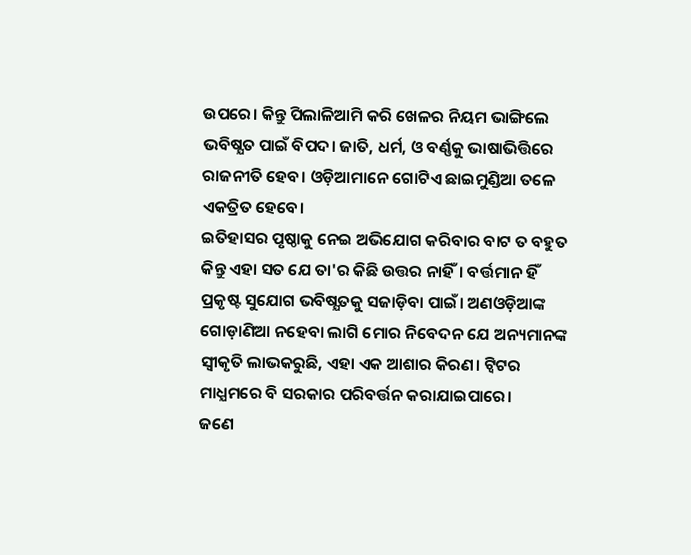ଉପରେ। କିନ୍ତୁ ପିଲାଳିଆମି କରି ଖେଳର ନିୟମ ଭାଙ୍ଗିଲେ ଭବିଷ୍ଯତ ପାଇଁ ବିପଦ। ଜାତି, ଧର୍ମ, ଓ ବର୍ଣ୍ଣକୁ ଭାଷାଭିତ୍ତିରେ ରାଜନୀତି ହେବ। ଓଡ଼ିଆମାନେ ଗୋଟିଏ ଛାଇମୁଣ୍ଡିଆ ତଳେ ଏକତ୍ରିତ ହେବେ।
ଇତିହାସର ପୃଷ୍ଠାକୁ ନେଇ ଅଭିଯୋଗ କରିବାର ବାଟ ତ ବହୁତ କିନ୍ତୁ ଏହା ସତ ଯେ ତା'ର କିଛି ଉତ୍ତର ନାହିଁ। ବର୍ତ୍ତମାନ ହିଁ ପ୍ରକୃଷ୍ଟ ସୁଯୋଗ ଭବିଷ୍ଯତକୁ ସଜାଡ଼ିବା ପାଇଁ। ଅଣଓଡ଼ିଆଙ୍କ ଗୋଡ଼ାଣିଆ ନହେବା ଲାଗି ମୋର ନିବେଦନ ଯେ ଅନ୍ୟମାନଙ୍କ ସ୍ବୀକୃତି ଲାଭକରୁଛି, ଏହା ଏକ ଆଶାର କିରଣ। ଟ୍ବିଟର ମାଧ୍ଯମରେ ବି ସରକାର ପରିବର୍ତ୍ତନ କରାଯାଇପାରେ।
ଜଣେ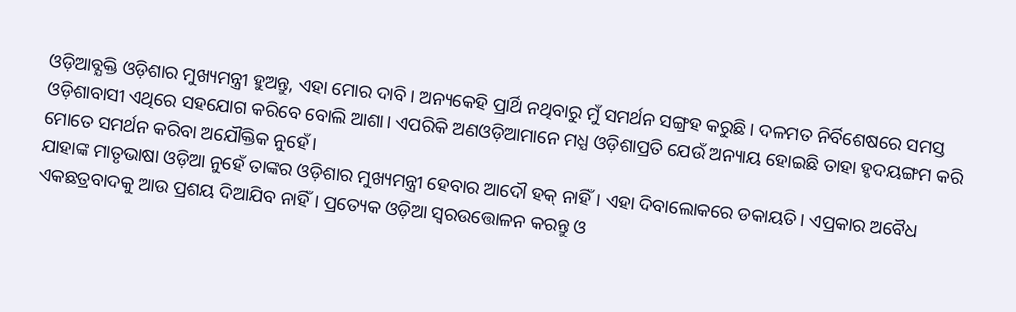ଓଡ଼ିଆବ୍ଯକ୍ତି ଓଡ଼ିଶାର ମୁଖ୍ୟମନ୍ତ୍ରୀ ହୁଅନ୍ତୁ, ଏହା ମୋର ଦାବି। ଅନ୍ୟକେହି ପ୍ରାର୍ଥି ନଥିବାରୁ ମୁଁ ସମର୍ଥନ ସଙ୍ଗ୍ରହ କରୁଛି। ଦଳମତ ନିର୍ବିଶେଷରେ ସମସ୍ତ ଓଡ଼ିଶାବାସୀ ଏଥିରେ ସହଯୋଗ କରିବେ ବୋଲି ଆଶା। ଏପରିକି ଅଣଓଡ଼ିଆମାନେ ମଧ୍ଯ ଓଡ଼ିଶାପ୍ରତି ଯେଉଁ ଅନ୍ୟାୟ ହୋଇଛି ତାହା ହୃଦୟଙ୍ଗମ କରି ମୋତେ ସମର୍ଥନ କରିବା ଅଯୌକ୍ତିକ ନୁହେଁ।
ଯାହାଙ୍କ ମାତୃଭାଷା ଓଡ଼ିଆ ନୁହେଁ ତାଙ୍କର ଓଡ଼ିଶାର ମୁଖ୍ୟମନ୍ତ୍ରୀ ହେବାର ଆଦୌ ହକ୍ ନାହିଁ। ଏହା ଦିବାଲୋକରେ ଡକାୟତି। ଏପ୍ରକାର ଅବୈଧ ଏକଛତ୍ରବାଦକୁ ଆଉ ପ୍ରଶୟ ଦିଆଯିବ ନାହିଁ। ପ୍ରତ୍ୟେକ ଓଡ଼ିଆ ସ୍ବରଉତ୍ତୋଳନ କରନ୍ତୁ ଓ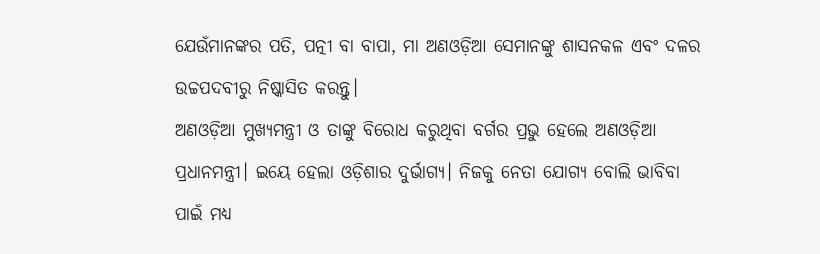ଯେଉଁମାନଙ୍କର ପତି, ପତ୍ନୀ ବା ବାପା, ମା ଅଣଓଡ଼ିଆ ସେମାନଙ୍କୁ ଶାସନକଳ ଏବଂ ଦଳର ଉଚ୍ଚପଦବୀରୁ ନିଷ୍କାସିତ କରନ୍ତୁ।
ଅଣଓଡ଼ିଆ ମୁଖ୍ୟମନ୍ତ୍ରୀ ଓ ତାଙ୍କୁ ବିରୋଧ କରୁଥିବା ବର୍ଗର ପ୍ରଭୁ ହେଲେ ଅଣଓଡ଼ିଆ ପ୍ରଧାନମନ୍ତ୍ରୀ। ଇୟେ ହେଲା ଓଡ଼ିଶାର ଦୁର୍ଭାଗ୍ଯ। ନିଜକୁ ନେତା ଯୋଗ୍ୟ ବୋଲି ଭାବିବା ପାଇଁ ମଧ୍ଯ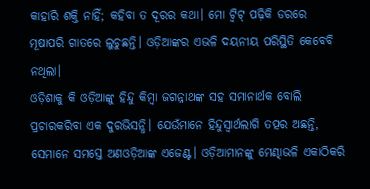କାହାରି ଶକ୍ତି ନାହିଁ; କହିବା ତ ଦୂରର କଥା। ମୋ ଟ୍ବିଟ୍ ପଢ଼ିକି ଡରରେ ମୂଷାପରି ଗାତରେ ଲୁଚୁଛନ୍ତି। ଓଡ଼ିଆଙ୍କର ଏଭଳି ଦୟନୀୟ ପରିସ୍ଥିତି କେବେବି ନଥିଲା।
ଓଡ଼ିଶାକୁ କି ଓଡ଼ିଆଙ୍କୁ ହିନ୍ଦୁ କିମ୍ବା ଜଗନ୍ନାଥଙ୍କ ସହ ସମାନାର୍ଥକ ବୋଲି ପ୍ରଚାରକରିବା ଏକ ଦୁରଭିସନ୍ଧି। ଯେଉଁମାନେ ହିନ୍ଦୁସ୍ବାର୍ଥଲାଗି ତତ୍ପର ଅଛନ୍ତି, ସେମାନେ ସମସ୍ତେ ଅଣଓଡ଼ିଆଙ୍କ ଏଜେଣ୍ଟ। ଓଡ଼ିଆମାନଙ୍କୁ ମେଣ୍ଢାଭଳି ଏକାଠିକରି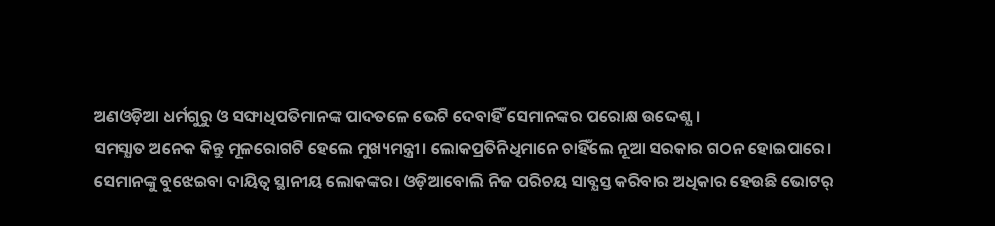ଅଣଓଡ଼ିଆ ଧର୍ମଗୁରୁ ଓ ସଙ୍ଘାଧିପତିମାନଙ୍କ ପାଦତଳେ ଭେଟି ଦେବାହିଁ ସେମାନଙ୍କର ପରୋକ୍ଷ ଉଦ୍ଦେଶ୍ଯ।
ସମସ୍ଯାତ ଅନେକ କିନ୍ତୁ ମୂଳରୋଗଟି ହେଲେ ମୁଖ୍ୟମନ୍ତ୍ରୀ। ଲୋକପ୍ରତିନିଧିମାନେ ଚାହିଁଲେ ନୂଆ ସରକାର ଗଠନ ହୋଇପାରେ। ସେମାନଙ୍କୁ ବୁଝେଇବା ଦାୟିତ୍ୱ ସ୍ଥାନୀୟ ଲୋକଙ୍କର। ଓଡ଼ିଆବୋଲି ନିଜ ପରିଚୟ ସାବ୍ଯସ୍ତ କରିବାର ଅଧିକାର ହେଉଛି ଭୋଟର୍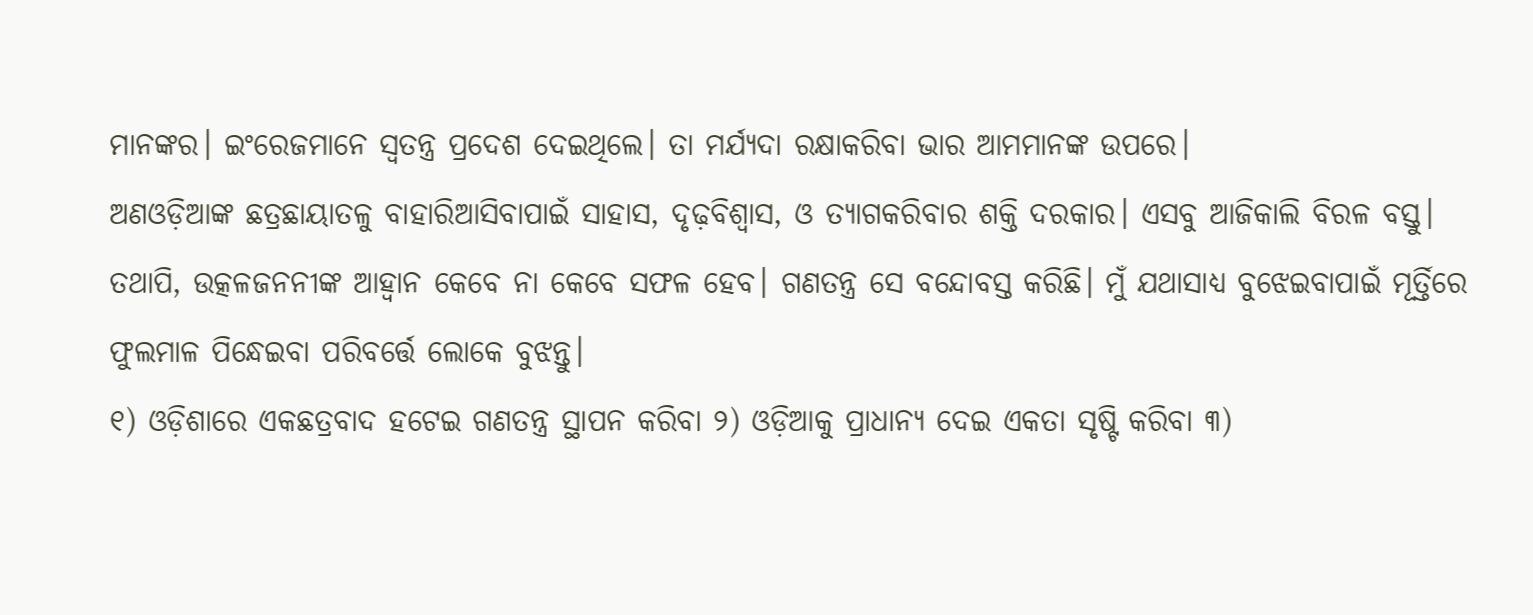ମାନଙ୍କର। ଇଂରେଜମାନେ ସ୍ବତନ୍ତ୍ର ପ୍ରଦେଶ ଦେଇଥିଲେ। ତା ମର୍ଯ୍ୟଦା ରକ୍ଷାକରିବା ଭାର ଆମମାନଙ୍କ ଉପରେ।
ଅଣଓଡ଼ିଆଙ୍କ ଛତ୍ରଛାୟାତଳୁ ବାହାରିଆସିବାପାଇଁ ସାହାସ, ଦୃଢ଼ବିଶ୍ୱାସ, ଓ ତ୍ଯାଗକରିବାର ଶକ୍ତି ଦରକାର। ଏସବୁ ଆଜିକାଲି ବିରଳ ବସ୍ତୁ। ତଥାପି, ଉତ୍କଳଜନନୀଙ୍କ ଆହ୍ବାନ କେବେ ନା କେବେ ସଫଳ ହେବ। ଗଣତନ୍ତ୍ର ସେ ବନ୍ଦୋବସ୍ତ କରିଛି। ମୁଁ ଯଥାସାଧ୍ଯ ବୁଝେଇବାପାଇଁ ମୂର୍ତ୍ତିରେ ଫୁଲମାଳ ପିନ୍ଧେଇବା ପରିବର୍ତ୍ତେ ଲୋକେ ବୁଝନ୍ତୁ।
୧) ଓଡ଼ିଶାରେ ଏକଛତ୍ରବାଦ ହଟେଇ ଗଣତନ୍ତ୍ର ସ୍ଥାପନ କରିବା ୨) ଓଡ଼ିଆକୁ ପ୍ରାଧାନ୍ଯ ଦେଇ ଏକତା ସୃଷ୍ଟି କରିବା ୩)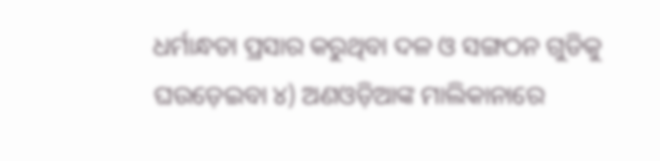ଧର୍ମାନ୍ଧତା ପ୍ରସାର କରୁଥିବା ଦଳ ଓ ସଙ୍ଗଠନ ଗୁଡିକୁ ଘଉଡ଼େଇବା ୪) ଅଣଓଡ଼ିଆଙ୍କ ମାଲିକାନାରେ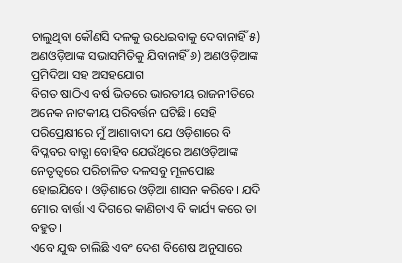ଚାଲୁଥିବା କୌଣସି ଦଳକୁ ଉଧେଇବାକୁ ଦେବାନାହିଁ ୫) ଅଣଓଡ଼ିଆଙ୍କ ସଭାସମିତିକୁ ଯିବାନାହିଁ ୬) ଅଣଓଡ଼ିଆଙ୍କ ପ୍ରମିଦିଆ ସହ ଅସହଯୋଗ
ବିଗତ ଷାଠିଏ ବର୍ଷ ଭିତରେ ଭାରତୀୟ ରାଜନୀତିରେ ଅନେକ ନାଟକୀୟ ପରିବର୍ତ୍ତନ ଘଟିଛି। ସେହି ପରିପ୍ରେକ୍ଷୀରେ ମୁଁ ଆଶାବାଦୀ ଯେ ଓଡ଼ିଶାରେ ବି ବିପ୍ଳବର ବାତ୍ଯା ବୋହିବ ଯେଉଁଥିରେ ଅଣଓଡ଼ିଆଙ୍କ ନେତୃତ୍ବରେ ପରିଚାଳିତ ଦଳସବୁ ମୂଳପୋଛ ହୋଇଯିବେ। ଓଡ଼ିଶାରେ ଓଡ଼ିଆ ଶାସନ କରିବେ। ଯଦି ମୋର ବାର୍ତ୍ତା ଏ ଦିଗରେ କାଣିଚାଏ ବି କାର୍ଯ୍ୟ କରେ ତା ବହୁତ।
ଏବେ ଯୁଦ୍ଧ ଚାଲିଛି ଏବଂ ଦେଶ ବିଶେଷ ଅନୁସାରେ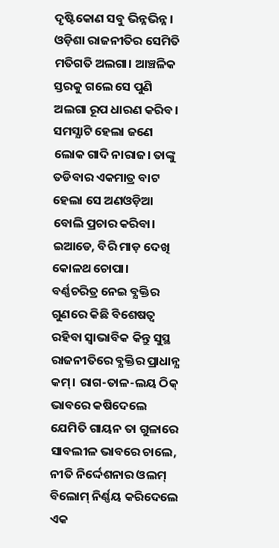ଦୃଷ୍ଟିକୋଣ ସବୁ ଭିନ୍ନଭିନ୍ନ। ଓଡ଼ିଶା ରାଜନୀତିର ସେମିତି ମତିଗତି ଅଲଗା। ଆଞ୍ଚଳିକ ସ୍ତରକୁ ଗଲେ ସେ ପୁଣି ଅଲଗା ରୂପ ଧାରଣ କରିବ। ସମସ୍ଯାଟି ହେଲା ଜଣେ ଲୋକ ଗାଦି ନାରାଜ। ତାଙ୍କୁ ତଡିବାର ଏକମାତ୍ର ବାଟ ହେଲା ସେ ଅଣଓଡ଼ିଆ ବୋଲି ପ୍ରଚାର କରିବା। ଇଆଡେ, ବିରି ମାଡ଼ ଦେଖି କୋଳଥ ଚୋପା।
ବର୍ଣ୍ଣଚରିତ୍ର ନେଇ ବ୍ଯକ୍ତିର ଗୁଣରେ କିଛି ବିଶେଷତ୍ୱ ରହିବା ସ୍ବାଭାବିକ କିନ୍ତୁ ସୁସ୍ଥ ରାଜନୀତିରେ ବ୍ଯକ୍ତିର ପ୍ରାଧାନ୍ଯ କମ୍। ରାଗ-ତାଳ-ଲୟ ଠିକ୍ ଭାବରେ କଷିଦେଲେ ଯେମିତି ଗାୟନ ତା ଗୁଳାରେ ସାବଲୀଳ ଭାବରେ ଚାଲେ, ନୀତି ନିର୍ଦ୍ଦେଶନାର ଓଲମ୍ ବିଲୋମ୍ ନିର୍ଣ୍ଣୟ କରିଦେଲେ ଏକ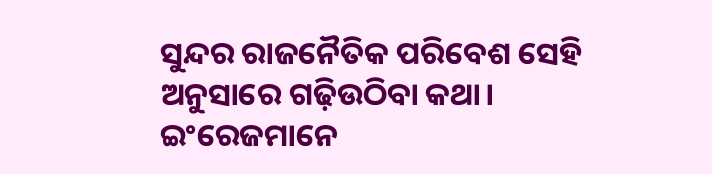ସୁନ୍ଦର ରାଜନୈତିକ ପରିବେଶ ସେହି ଅନୁସାରେ ଗଢ଼ିଉଠିବା କଥା।
ଇଂରେଜମାନେ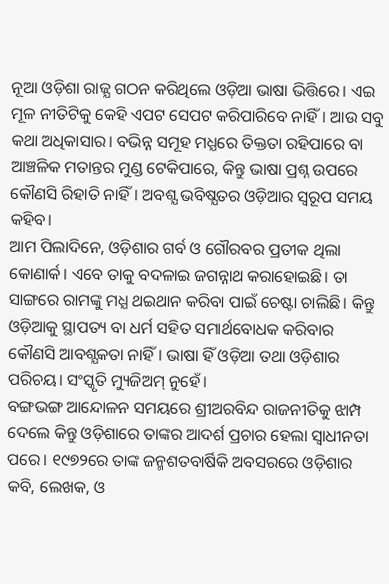ନୂଆ ଓଡ଼ିଶା ରାଜ୍ଯ ଗଠନ କରିଥିଲେ ଓଡ଼ିଆ ଭାଷା ଭିତ୍ତିରେ। ଏଇ ମୂଳ ନୀତିଟିକୁ କେହି ଏପଟ ସେପଟ କରିପାରିବେ ନାହିଁ। ଆଉ ସବୁ କଥା ଅଧିକାସାର। ବଭିନ୍ନ ସମୂହ ମଧ୍ଯରେ ତିକ୍ତତା ରହିପାରେ ବା ଆଞ୍ଚଳିକ ମତାନ୍ତର ମୁଣ୍ଡ ଟେକିପାରେ, କିନ୍ତୁ ଭାଷା ପ୍ରଶ୍ନ ଉପରେ କୌଣସି ରିହାତି ନାହିଁ। ଅବଶ୍ଯ ଭବିଷ୍ଯତର ଓଡ଼ିଆର ସ୍ବରୂପ ସମୟ କହିବ।
ଆମ ପିଲାଦିନେ, ଓଡ଼ିଶାର ଗର୍ବ ଓ ଗୌରବର ପ୍ରତୀକ ଥିଲା କୋଣାର୍କ। ଏବେ ତାକୁ ବଦଳାଇ ଜଗନ୍ନାଥ କରାହୋଇଛି। ତା ସାଙ୍ଗରେ ରାମଙ୍କୁ ମଧ୍ଯ ଥଇଥାନ କରିବା ପାଇଁ ଚେଷ୍ଟା ଚାଲିଛି। କିନ୍ତୁ ଓଡ଼ିଆକୁ ସ୍ଥାପତ୍ୟ ବା ଧର୍ମ ସହିତ ସମାର୍ଥବୋଧକ କରିବାର କୌଣସି ଆବଶ୍ଯକତା ନାହିଁ। ଭାଷା ହିଁ ଓଡ଼ିଆ ତଥା ଓଡ଼ିଶାର ପରିଚୟ। ସଂସ୍କୃତି ମ୍ୟୁଜିଅମ୍ ନୁହେଁ।
ବଙ୍ଗଭଙ୍ଗ ଆନ୍ଦୋଳନ ସମୟରେ ଶ୍ରୀଅରବିନ୍ଦ ରାଜନୀତିକୁ ଝାମ୍ପ ଦେଲେ କିନ୍ତୁ ଓଡ଼ିଶାରେ ତାଙ୍କର ଆଦର୍ଶ ପ୍ରଚାର ହେଲା ସ୍ବାଧୀନତା ପରେ। ୧୯୭୨ରେ ତାଙ୍କ ଜନ୍ମଶତବାର୍ଷିକି ଅବସରରେ ଓଡ଼ିଶାର କବି, ଲେଖକ, ଓ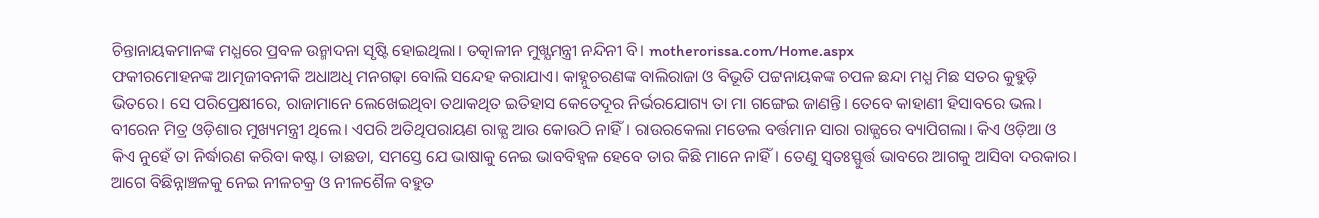ଚିନ୍ତାନାୟକମାନଙ୍କ ମଧ୍ଯରେ ପ୍ରବଳ ଉନ୍ମାଦନା ସୃଷ୍ଟି ହୋଇଥିଲା। ତତ୍କାଳୀନ ମୁଖ୍ଯମନ୍ତ୍ରୀ ନନ୍ଦିନୀ ବି। motherorissa.com/Home.aspx
ଫକୀରମୋହନଙ୍କ ଆତ୍ମଜୀବନୀକି ଅଧାଅଧି ମନଗଢ଼ା ବୋଲି ସନ୍ଦେହ କରାଯାଏ। କାହ୍ନୁଚରଣଙ୍କ ବାଲିରାଜା ଓ ବିଭୂତି ପଟ୍ଟନାୟକଙ୍କ ଚପଳ ଛନ୍ଦା ମଧ୍ଯ ମିଛ ସତର କୁହୁଡ଼ି ଭିତରେ। ସେ ପରିପ୍ରେକ୍ଷୀରେ, ରାଜାମାନେ ଲେଖେଇଥିବା ତଥାକଥିତ ଇତିହାସ କେତେଦୂର ନିର୍ଭରଯୋଗ୍ୟ ତା ମା ଗଙ୍ଗେଇ ଜାଣନ୍ତି। ତେବେ କାହାଣୀ ହିସାବରେ ଭଲ।
ବୀରେନ ମିତ୍ର ଓଡ଼ିଶାର ମୁଖ୍ୟମନ୍ତ୍ରୀ ଥିଲେ। ଏପରି ଅତିଥିପରାୟଣ ରାଜ୍ଯ ଆଉ କୋଉଠି ନାହିଁ। ରାଉରକେଲା ମଡେଲ ବର୍ତ୍ତମାନ ସାରା ରାଜ୍ଯରେ ବ୍ୟାପିଗଲା। କିଏ ଓଡ଼ିଆ ଓ କିଏ ନୁହେଁ ତା ନିର୍ଦ୍ଧାରଣ କରିବା କଷ୍ଟ। ତାଛଡା, ସମସ୍ତେ ଯେ ଭାଷାକୁ ନେଇ ଭାବବିହ୍ୱଳ ହେବେ ତାର କିଛି ମାନେ ନାହିଁ। ତେଣୁ ସ୍ବତଃସ୍ଫୁର୍ତ୍ତ ଭାବରେ ଆଗକୁ ଆସିବା ଦରକାର।
ଆଗେ ବିଛିନ୍ନାଞ୍ଚଳକୁ ନେଇ ନୀଳଚକ୍ର ଓ ନୀଳଶୈଳ ବହୁତ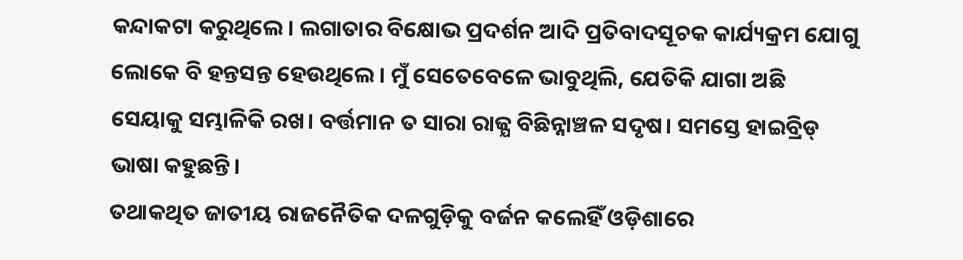କନ୍ଦାକଟା କରୁଥିଲେ। ଲଗାତାର ବିକ୍ଷୋଭ ପ୍ରଦର୍ଶନ ଆଦି ପ୍ରତିବାଦସୂଚକ କାର୍ଯ୍ୟକ୍ରମ ଯୋଗୁ ଲୋକେ ବି ହନ୍ତସନ୍ତ ହେଉଥିଲେ। ମୁଁ ସେତେବେଳେ ଭାବୁଥିଲି, ଯେତିକି ଯାଗା ଅଛି ସେୟାକୁ ସମ୍ଭାଳିକି ରଖ। ବର୍ତ୍ତମାନ ତ ସାରା ରାଜ୍ଯ ବିଛିନ୍ନାଞ୍ଚଳ ସଦୃଷ। ସମସ୍ତେ ହାଇବ୍ରିଡ୍ ଭାଷା କହୁଛନ୍ତି।
ତଥାକଥିତ ଜାତୀୟ ରାଜନୈତିକ ଦଳଗୁଡ଼ିକୁ ବର୍ଜନ କଲେହିଁ ଓଡ଼ିଶାରେ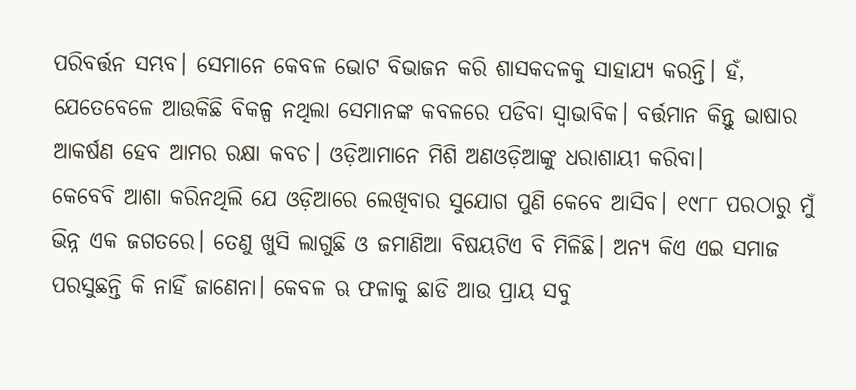ପରିବର୍ତ୍ତନ ସମ୍ଭବ। ସେମାନେ କେବଳ ଭୋଟ ବିଭାଜନ କରି ଶାସକଦଳକୁ ସାହାଯ୍ୟ କରନ୍ତି। ହଁ, ଯେତେବେଳେ ଆଉକିଛି ବିକଳ୍ପ ନଥିଲା ସେମାନଙ୍କ କବଳରେ ପଡିବା ସ୍ବାଭାବିକ। ବର୍ତ୍ତମାନ କିନ୍ତୁ ଭାଷାର ଆକର୍ଷଣ ହେବ ଆମର ରକ୍ଷା କବଚ। ଓଡ଼ିଆମାନେ ମିଶି ଅଣଓଡ଼ିଆଙ୍କୁ ଧରାଶାୟୀ କରିବା।
କେବେବି ଆଶା କରିନଥିଲି ଯେ ଓଡ଼ିଆରେ ଲେଖିବାର ସୁଯୋଗ ପୁଣି କେବେ ଆସିବ। ୧୯୮୮ ପରଠାରୁ ମୁଁ ଭିନ୍ନ ଏକ ଜଗତରେ। ତେଣୁ ଖୁସି ଲାଗୁଛି ଓ ଜମାଣିଆ ବିଷୟଟିଏ ବି ମିଳିଛି। ଅନ୍ୟ କିଏ ଏଇ ସମାଜ ପରସୁଛନ୍ତି କି ନାହିଁ ଜାଣେନା। କେବଳ ଋ ଫଳାକୁ ଛାଡି ଆଉ ପ୍ରାୟ ସବୁ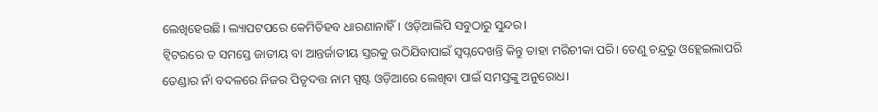ଲେଖିହେଉଛି। ଲ୍ୟାପଟପରେ କେମିତିହବ ଧାରଣାନାହିଁ। ଓଡ଼ିଆଲିପି ସବୁଠାରୁ ସୁନ୍ଦର।
ଟ୍ବିଟରରେ ତ ସମସ୍ତେ ଜାତୀୟ ବା ଆନ୍ତର୍ଜାତୀୟ ସ୍ତରକୁ ଉଠିଯିବାପାଇଁ ସ୍ବପ୍ନଦେଖନ୍ତି କିନ୍ତୁ ତାହା ମରିଚୀକା ପରି। ତେଣୁ ଚନ୍ଦ୍ରରୁ ଓହ୍ଲେଇଲାପରି ତେଣ୍ଡାର ନାଁ ବଦଳରେ ନିଜର ପିତୃଦତ୍ତ ନାମ ସ୍ପଷ୍ଟ ଓଡ଼ିଆରେ ଲେଖିବା ପାଇଁ ସମସ୍ତଙ୍କୁ ଅନୁରୋଧ।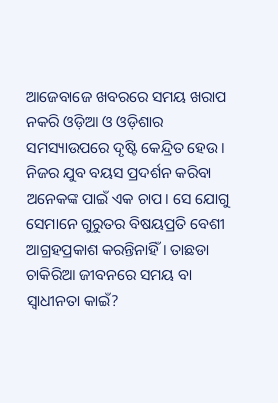ଆଜେବାଜେ ଖବରରେ ସମୟ ଖରାପ ନକରି ଓଡ଼ିଆ ଓ ଓଡ଼ିଶାର ସମସ୍ୟାଉପରେ ଦୃଷ୍ଟି କେନ୍ଦ୍ରିତ ହେଉ।
ନିଜର ଯୁବ ବୟସ ପ୍ରଦର୍ଶନ କରିବା ଅନେକଙ୍କ ପାଇଁ ଏକ ଚାପ। ସେ ଯୋଗୁ ସେମାନେ ଗୁରୁତର ବିଷୟପ୍ରତି ବେଶୀ ଆଗ୍ରହପ୍ରକାଶ କରନ୍ତିନାହିଁ। ତାଛଡା ଚାକିରିଆ ଜୀବନରେ ସମୟ ବା ସ୍ବାଧୀନତା କାଇଁ?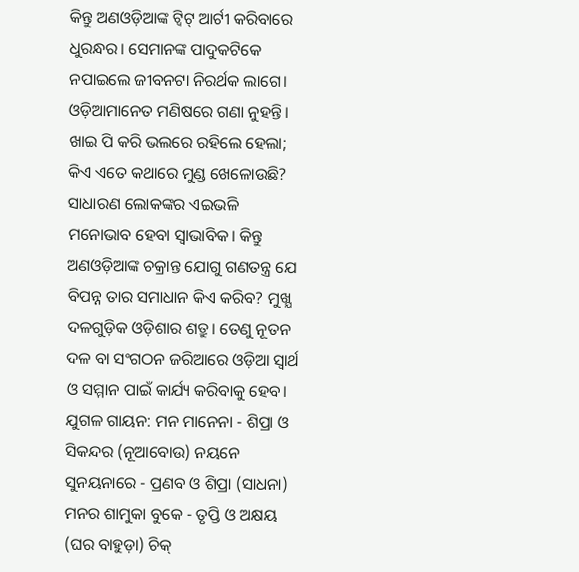କିନ୍ତୁ ଅଣଓଡ଼ିଆଙ୍କ ଟ୍ବିଟ୍ ଆର୍ଟୀ କରିବାରେ ଧୁରନ୍ଧର। ସେମାନଙ୍କ ପାଦୁକଟିକେ ନପାଇଲେ ଜୀବନଟା ନିରର୍ଥକ ଲାଗେ। ଓଡ଼ିଆମାନେତ ମଣିଷରେ ଗଣା ନୁହନ୍ତି।
ଖାଇ ପି କରି ଭଲରେ ରହିଲେ ହେଲା; କିଏ ଏତେ କଥାରେ ମୁଣ୍ଡ ଖେଳୋଉଛି? ସାଧାରଣ ଲୋକଙ୍କର ଏଇଭଳି ମନୋଭାବ ହେବା ସ୍ବାଭାବିକ। କିନ୍ତୁ ଅଣଓଡ଼ିଆଙ୍କ ଚକ୍ରାନ୍ତ ଯୋଗୁ ଗଣତନ୍ତ୍ର ଯେ ବିପନ୍ନ ତାର ସମାଧାନ କିଏ କରିବ? ମୁଖ୍ଯ ଦଳଗୁଡ଼ିକ ଓଡ଼ିଶାର ଶତ୍ରୁ। ତେଣୁ ନୂତନ ଦଳ ବା ସଂଗଠନ ଜରିଆରେ ଓଡ଼ିଆ ସ୍ବାର୍ଥ ଓ ସମ୍ମାନ ପାଇଁ କାର୍ଯ୍ୟ କରିବାକୁ ହେବ।
ଯୁଗଳ ଗାୟନ: ମନ ମାନେନା - ଶିପ୍ରା ଓ ସିକନ୍ଦର (ନୂଆବୋଉ) ନୟନେ ସୁନୟନାରେ - ପ୍ରଣବ ଓ ଶିପ୍ରା (ସାଧନା) ମନର ଶାମୁକା ବୁକେ - ତୃପ୍ତି ଓ ଅକ୍ଷୟ (ଘର ବାହୁଡ଼ା) ଚିକ୍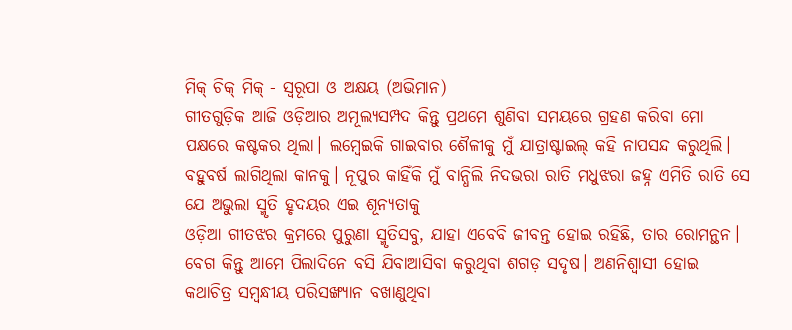ମିକ୍ ଚିକ୍ ମିକ୍ - ସ୍ବରୂପା ଓ ଅକ୍ଷୟ (ଅଭିମାନ)
ଗୀତଗୁଡ଼ିକ ଆଜି ଓଡ଼ିଆର ଅମୂଲ୍ଯସମ୍ପଦ କିନ୍ତୁ ପ୍ରଥମେ ଶୁଣିବା ସମୟରେ ଗ୍ରହଣ କରିବା ମୋ ପକ୍ଷରେ କଷ୍ଟକର ଥିଲା। ଲମ୍ବେଇକି ଗାଇବାର ଶୈଳୀକୁ ମୁଁ ଯାତ୍ରାଷ୍ଟାଇଲ୍ କହି ନାପସନ୍ଦ କରୁଥିଲି। ବହୁବର୍ଷ ଲାଗିଥିଲା କାନକୁ। ନୂପୁର କାହିଁକି ମୁଁ ବାନ୍ଧିଲି ନିଦଭରା ରାତି ମଧୁଝରା ଜହ୍ନ ଏମିତି ରାତି ସେ ଯେ ଅଭୁଲା ସ୍ମୃତି ହୃଦୟର ଏଇ ଶୂନ୍ଯତାକୁ
ଓଡ଼ିଆ ଗୀତଝର କ୍ରମରେ ପୁରୁଣା ସ୍ମୃତିସବୁ, ଯାହା ଏବେବି ଜୀବନ୍ତ ହୋଇ ରହିଛି, ତାର ରୋମନ୍ଥନ। ବେଗ କିନ୍ତୁ ଆମେ ପିଲାଦିନେ ବସି ଯିବାଆସିବା କରୁଥିବା ଶଗଡ଼ ସଦୃଷ। ଅଣନିଶ୍ୱାସୀ ହୋଇ କଥାଚିତ୍ର ସମ୍ବନ୍ଧୀୟ ପରିସଙ୍ଖ୍ୟାନ ବଖାଣୁଥିବା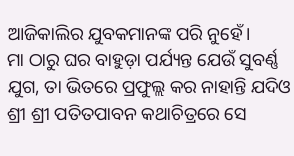ଆଜିକାଲିର ଯୁବକମାନଙ୍କ ପରି ନୁହେଁ।
ମା ଠାରୁ ଘର ବାହୁଡ଼ା ପର୍ଯ୍ୟନ୍ତ ଯେଉଁ ସୁବର୍ଣ୍ଣ ଯୁଗ, ତା ଭିତରେ ପ୍ରଫୁଲ୍ଲ କର ନାହାନ୍ତି ଯଦିଓ ଶ୍ରୀ ଶ୍ରୀ ପତିତପାବନ କଥାଚିତ୍ରରେ ସେ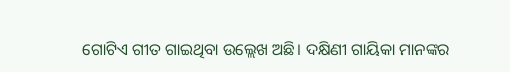ଗୋଟିଏ ଗୀତ ଗାଇଥିବା ଉଲ୍ଲେଖ ଅଛି। ଦକ୍ଷିଣୀ ଗାୟିକା ମାନଙ୍କର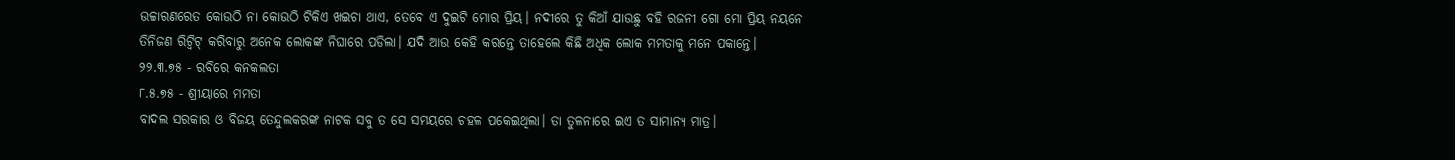ଉଚ୍ଚାରଣରେତ କୋଉଠି ନା କୋଉଠି ଟିକିଏ ଖଇଚା ଥାଏ, ତେବେ ଏ ଦୁଇଟି ମୋର ପ୍ରିୟ। ନଦୀରେ ତୁ କିଆଁ ଯାଉଛୁ ବହି ରଜନୀ ଗୋ ମୋ ପ୍ରିୟ ନୟନେ
ତିନିଜଣ ରିଟ୍ବିଟ୍ କରିବାରୁ ଅନେକ ଲୋକଙ୍କ ନିଘାରେ ପଡିଲା। ଯଦି ଆଉ କେହି କରନ୍ତେ ତାହେଲେ କିଛି ଅଧିକ ଲୋକ ମମତାକୁ ମନେ ପକାନ୍ତେ।
୨୨.୩.୭୫ - ରବିରେ କନକଲତା
୮.୫.୭୫ - ଶ୍ରୀୟାରେ ମମତା
ବାଦଲ ସରକାର ଓ ବିଜୟ ତେନ୍ଦୁଲକରଙ୍କ ନାଟକ ସବୁ ତ ସେ ସମୟରେ ଚହଳ ପକେଇଥିଲା। ତା ତୁଳନାରେ ଇଏ ତ ସାମାନ୍ଯ ମାତ୍ର।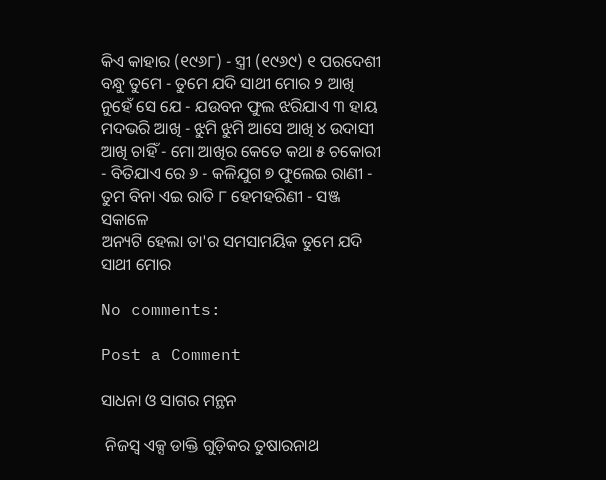କିଏ କାହାର (୧୯୬୮) - ସ୍ତ୍ରୀ (୧୯୬୯) ୧ ପରଦେଶୀ ବନ୍ଧୁ ତୁମେ - ତୁମେ ଯଦି ସାଥୀ ମୋର ୨ ଆଖି ନୁହେଁ ସେ ଯେ - ଯଉବନ ଫୁଲ ଝରିଯାଏ ୩ ହାୟ ମଦଭରି ଆଖି - ଝୁମି ଝୁମି ଆସେ ଆଖି ୪ ଉଦାସୀ ଆଖି ଚାହିଁ - ମୋ ଆଖିର କେତେ କଥା ୫ ଚକୋରୀ - ବିତିଯାଏ ରେ ୬ - କଳିଯୁଗ ୭ ଫୁଲେଇ ରାଣୀ - ତୁମ ବିନା ଏଇ ରାତି ୮ ହେମହରିଣୀ - ସଞ୍ଜ ସକାଳେ
ଅନ୍ୟଟି ହେଲା ତା'ର ସମସାମୟିକ ତୁମେ ଯଦି ସାଥୀ ମୋର

No comments:

Post a Comment

ସାଧନା ଓ ସାଗର ମନ୍ଥନ

 ନିଜସ୍ବ ଏକ୍ସ ଡାକ୍ତି ଗୁଡ଼ିକର ତୁଷାରନାଥ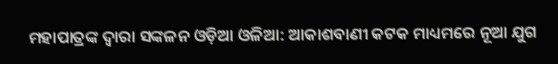ମହାପାତ୍ରଙ୍କ ଦ୍ୱାରା ସଙ୍କଳନ ଓଡ଼ିଆ ଓଳିଆ: ଆକାଶବାଣୀ କଟକ ମାଧ୍ୟମରେ ନୂଆ ଯୁଗ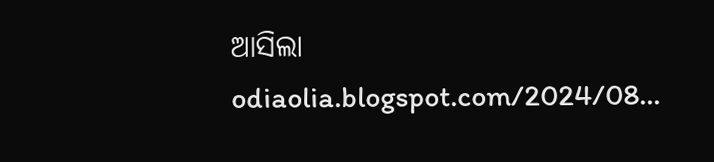ଆସିଲା odiaolia.blogspot.com/2024/08...